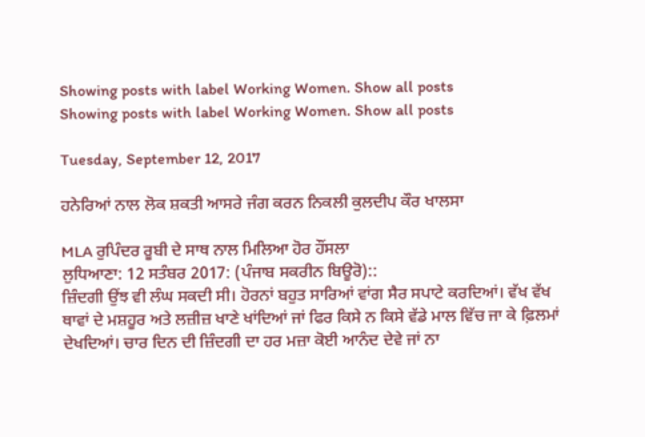Showing posts with label Working Women. Show all posts
Showing posts with label Working Women. Show all posts

Tuesday, September 12, 2017

ਹਨੇਰਿਆਂ ਨਾਲ ਲੋਕ ਸ਼ਕਤੀ ਆਸਰੇ ਜੰਗ ਕਰਨ ਨਿਕਲੀ ਕੁਲਦੀਪ ਕੌਰ ਖਾਲਸਾ

MLA ਰੁਪਿੰਦਰ ਰੂਬੀ ਦੇ ਸਾਥ ਨਾਲ ਮਿਲਿਆ ਹੋਰ ਹੌਂਸਲਾ
ਲੁਧਿਆਣਾ: 12 ਸਤੰਬਰ 2017: (ਪੰਜਾਬ ਸਕਰੀਨ ਬਿਊਰੋ)::
ਜ਼ਿੰਦਗੀ ਉਂਝ ਵੀ ਲੰਘ ਸਕਦੀ ਸੀ। ਹੋਰਨਾਂ ਬਹੁਤ ਸਾਰਿਆਂ ਵਾਂਗ ਸੈਰ ਸਪਾਟੇ ਕਰਦਿਆਂ। ਵੱਖ ਵੱਖ ਥਾਵਾਂ ਦੇ ਮਸ਼ਹੂਰ ਅਤੇ ਲਜ਼ੀਜ਼ ਖਾਣੇ ਖਾਂਦਿਆਂ ਜਾਂ ਫਿਰ ਕਿਸੇ ਨ ਕਿਸੇ ਵੱਡੇ ਮਾਲ ਵਿੱਚ ਜਾ ਕੇ ਫ਼ਿਲਮਾਂ ਦੇਖਦਿਆਂ। ਚਾਰ ਦਿਨ ਦੀ ਜ਼ਿੰਦਗੀ ਦਾ ਹਰ ਮਜ਼ਾ ਕੋਈ ਆਨੰਦ ਦੇਵੇ ਜਾਂ ਨਾ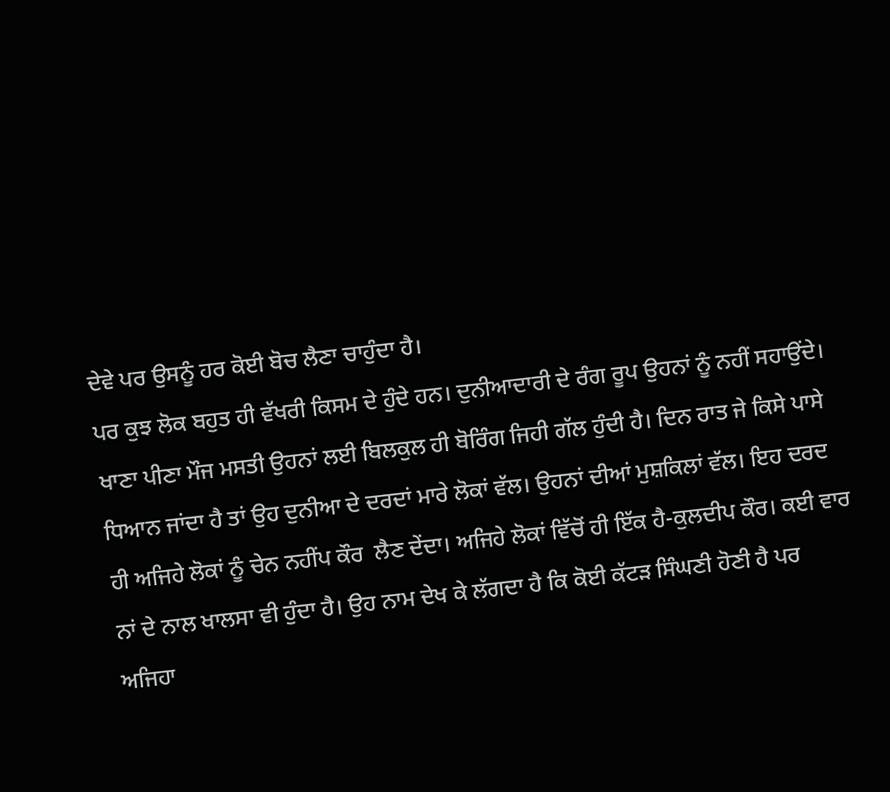ਦੇਵੇ ਪਰ ਉਸਨੂੰ ਹਰ ਕੋਈ ਬੋਚ ਲੈਣਾ ਚਾਹੁੰਦਾ ਹੈ।
ਪਰ ਕੁਝ ਲੋਕ ਬਹੁਤ ਹੀ ਵੱਖਰੀ ਕਿਸਮ ਦੇ ਹੁੰਦੇ ਹਨ। ਦੁਨੀਆਦਾਰੀ ਦੇ ਰੰਗ ਰੂਪ ਉਹਨਾਂ ਨੂੰ ਨਹੀਂ ਸਹਾਉਂਦੇ। ਖਾਣਾ ਪੀਣਾ ਮੌਜ ਮਸਤੀ ਉਹਨਾਂ ਲਈ ਬਿਲਕੁਲ ਹੀ ਬੋਰਿੰਗ ਜਿਹੀ ਗੱਲ ਹੁੰਦੀ ਹੈ। ਦਿਨ ਰਾਤ ਜੇ ਕਿਸੇ ਪਾਸੇ ਧਿਆਨ ਜਾਂਦਾ ਹੈ ਤਾਂ ਉਹ ਦੁਨੀਆ ਦੇ ਦਰਦਾਂ ਮਾਰੇ ਲੋਕਾਂ ਵੱਲ। ਉਹਨਾਂ ਦੀਆਂ ਮੁਸ਼ਕਿਲਾਂ ਵੱਲ। ਇਹ ਦਰਦ ਹੀ ਅਜਿਹੇ ਲੋਕਾਂ ਨੂੰ ਚੇਨ ਨਹੀਂਪ ਕੌਰ  ਲੈਣ ਦੇਂਦਾ। ਅਜਿਹੇ ਲੋਕਾਂ ਵਿੱਚੋਂ ਹੀ ਇੱਕ ਹੈ-ਕੁਲਦੀਪ ਕੌਰ। ਕਈ ਵਾਰ ਨਾਂ ਦੇ ਨਾਲ ਖਾਲਸਾ ਵੀ ਹੁੰਦਾ ਹੈ। ਉਹ ਨਾਮ ਦੇਖ ਕੇ ਲੱਗਦਾ ਹੈ ਕਿ ਕੋਈ ਕੱਟੜ ਸਿੰਘਣੀ ਹੋਣੀ ਹੈ ਪਰ ਅਜਿਹਾ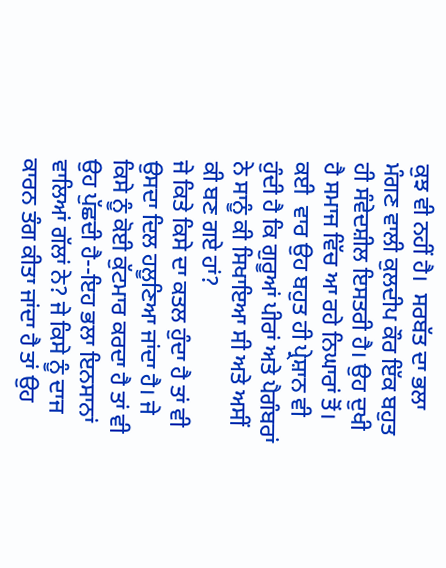ਕੁਝ ਵੀ ਨਹੀਂ ਹੈ।  ਸਰਬੱਤ ਦਾ ਭਲਾ ਮੰਗਣ ਵਾਲੀ ਕੁਲਦੀਪ ਕੌਰ ਇੱਕ ਬਹੁਤ ਹੀ ਸੰਵੇਦਸ਼ੀਲ ਇਸਤਰੀ ਹੈ। ਉਹ ਦੁਖੀ ਹੈ ਸਮਾਜ ਵਿੱਚ ਆ ਰਹੇ ਨਿਘਾਰਾਂ ਤੋਂ। ਕਈ  ਵਾਰ ਉਹ ਬਹੁਤ ਹੀ ਪ੍ਰੇਸ਼ਾਨ ਵੀ ਹੁੰਦੀ ਹੈ ਕਿ ਗੁਰੂਆਂ ਪੀਰਾਂ ਅਤੇ ਪੈਗੰਬਰਾਂ ਨੇ ਸਾਨੂੰ ਕੀ ਸਿਖਾਇਆ ਸੀ ਅਤੇ ਅਸੀਂ ਕੀ ਬਣ ਗਏ ਹਾਂ?
ਜੇ ਕਿਤੇ ਕਿਸੇ ਦਾ ਕਤਲ ਹੁੰਦਾ ਹੈ ਤਾਂ ਵੀ ਉਸਦਾ ਦਿਲ ਹਲੂਣਿਆ ਜਾਂਦਾ ਹੈ। ਜੇ ਕਿਸੇ ਨੂੰ ਕੋਈ ਕੁੱਟਮਾਰ ਕਰਦਾ ਹੈ ਤਾਂ ਵੀ ਉਹ ਪੁੱਛਦੀ ਹੈ--ਇਹ ਭਲਾ ਇਨਸਾਨਾਂ ਵਾਲਿਆਂ ਗੱਲਾਂ ਨੇ? ਜੇ ਕਿਸੇ ਨੂੰ ਦਾਜ ਕਾਰਨ ਤੰਗ ਕੀਤਾ ਜਾਂਦਾ ਹੈ ਤਾਂ ਉਹ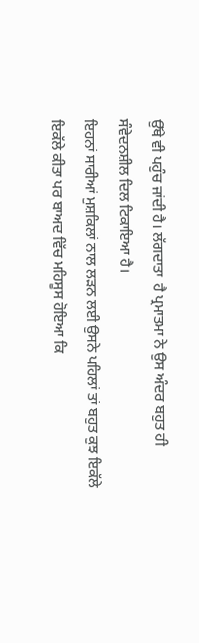ਉੱਥੇ ਵੀ ਪਹੁੰਚ ਜਾਂਦੀ ਹੈ। ਲੱਗਦਾਤਾ  ਹੈ ਪ੍ਰਮਾਤਮਾ ਨੇ ਉਸ ਅੰਦਰ ਬਹੁਤ ਹੀ ਸੰਵੇਦਨਸ਼ੀਲ ਦਿਲ ਟਿਕਾਇਆ ਹੈ।
ਇਹਨਾਂ ਸਾਰੀਆਂ ਮੁਸ਼ਕਿਲਾਂ ਨਾਲ ਲੜਨ ਲਈ ਉਸਨੇ ਪਹਿਲਾਂ ਤਾਂ ਬਹੁਤ ਕੁਝ ਇਕੱਲੇ ਇਕੱਲੇ ਕੀਤਾ ਪਰ ਬਾਅਦ ਵਿੱਚ ਮਹਿਸੂਸ ਹੋਇਆ ਕਿ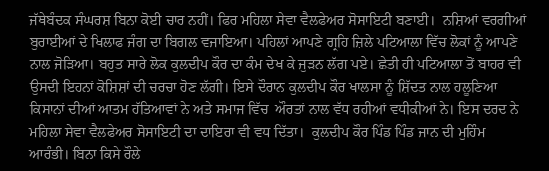ਜੱਥੇਬੰਦਕ ਸੰਘਰਸ਼ ਬਿਨਾ ਕੋਈ ਚਾਰ ਨਹੀਂ। ਫਿਰ ਮਹਿਲਾ ਸੇਵਾ ਵੈਲਫੇਅਰ ਸੋਸਾਇਟੀ ਬਣਾਈ।  ਨਸ਼ਿਆਂ ਵਰਗੀਆਂ ਬੁਰਾਈਆਂ ਦੇ ਖਿਲਾਫ ਜੰਗ ਦਾ ਬਿਗਲ ਵਜਾਇਆ। ਪਹਿਲਾਂ ਆਪਣੇ ਗ੍ਰਹਿ ਜ਼ਿਲੇ ਪਟਿਆਲਾ ਵਿੱਚ ਲੋਕਾਂ ਨੂੰ ਆਪਣੇ ਨਾਲ ਜੋੜਿਆ। ਬਹੁਤ ਸਾਰੇ ਲੋਕ ਕੁਲਦੀਪ ਕੌਰ ਦਾ ਕੰਮ ਦੇਖ ਕੇ ਜੁੜਨ ਲੱਗ ਪਏ। ਛੇਤੀ ਹੀ ਪਟਿਆਲਾ ਤੋਂ ਬਾਹਰ ਵੀ ਉਸਦੀ ਇਹਨਾਂ ਕੋਸ਼ਿਸ਼ਾਂ ਦੀ ਚਰਚਾ ਹੋਣ ਲੱਗੀ। ਇਸੇ ਦੌਰਾਨ ਕੁਲਦੀਪ ਕੌਰ ਖਾਲਸਾ ਨੂੰ ਸ਼ਿੱਦਤ ਨਾਲ ਹਲੂਣਿਆ ਕਿਸਾਨਾਂ ਦੀਆਂ ਆਤਮ ਹੱਤਿਆਵਾਂ ਨੇ ਅਤੇ ਸਮਾਜ ਵਿੱਚ  ਔਰਤਾਂ ਨਾਲ ਵੱਧ ਰਹੀਆਂ ਵਧੀਕੀਆਂ ਨੇ। ਇਸ ਦਰਦ ਨੇ ਮਹਿਲਾ ਸੇਵਾ ਵੈਲਫੇਅਰ ਸੋਸਾਇਟੀ ਦਾ ਦਾਇਰਾ ਵੀ ਵਧ ਦਿੱਤਾ।  ਕੁਲਦੀਪ ਕੌਰ ਪਿੰਡ ਪਿੰਡ ਜਾਨ ਦੀ ਮੁਹਿੰਮ ਆਰੰਭੀ। ਬਿਨਾ ਕਿਸੇ ਰੌਲੇ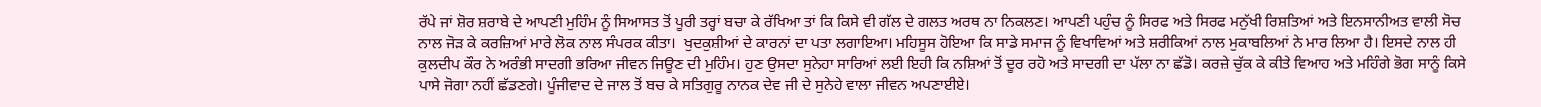ਰੱਪੇ ਜਾਂ ਸ਼ੋਰ ਸ਼ਰਾਬੇ ਦੇ ਆਪਣੀ ਮੁਹਿੰਮ ਨੂੰ ਸਿਆਸਤ ਤੋਂ ਪੂਰੀ ਤਰ੍ਹਾਂ ਬਚਾ ਕੇ ਰੱਖਿਆ ਤਾਂ ਕਿ ਕਿਸੇ ਵੀ ਗੱਲ ਦੇ ਗਲਤ ਅਰਥ ਨਾ ਨਿਕਲਣ। ਆਪਣੀ ਪਹੁੰਚ ਨੂੰ ਸਿਰਫ ਅਤੇ ਸਿਰਫ ਮਨੁੱਖੀ ਰਿਸ਼ਤਿਆਂ ਅਤੇ ਇਨਸਾਨੀਅਤ ਵਾਲੀ ਸੋਚ ਨਾਲ ਜੋੜ ਕੇ ਕਰਜ਼ਿਆਂ ਮਾਰੇ ਲੋਕ ਨਾਲ ਸੰਪਰਕ ਕੀਤਾ।  ਖੁਦਕੁਸ਼ੀਆਂ ਦੇ ਕਾਰਨਾਂ ਦਾ ਪਤਾ ਲਗਾਇਆ। ਮਹਿਸੂਸ ਹੋਇਆ ਕਿ ਸਾਡੇ ਸਮਾਜ ਨੂੰ ਵਿਖਾਵਿਆਂ ਅਤੇ ਸ਼ਰੀਕਿਆਂ ਨਾਲ ਮੁਕਾਬਲਿਆਂ ਨੇ ਮਾਰ ਲਿਆ ਹੈ। ਇਸਦੇ ਨਾਲ ਹੀ ਕੁਲਦੀਪ ਕੌਰ ਨੇ ਅਰੰਭੀ ਸਾਦਗੀ ਭਰਿਆ ਜੀਵਨ ਜਿਊਣ ਦੀ ਮੁਹਿੰਮ। ਹੁਣ ਉਸਦਾ ਸੁਨੇਹਾ ਸਾਰਿਆਂ ਲਈ ਇਹੀ ਕਿ ਨਸ਼ਿਆਂ ਤੋਂ ਦੂਰ ਰਹੋ ਅਤੇ ਸਾਦਗੀ ਦਾ ਪੱਲਾ ਨਾ ਛੱਡੋ। ਕਰਜ਼ੇ ਚੁੱਕ ਕੇ ਕੀਤੇ ਵਿਆਹ ਅਤੇ ਮਹਿੰਗੇ ਭੋਗ ਸਾਨੂੰ ਕਿਸੇ ਪਾਸੇ ਜੋਗਾ ਨਹੀਂ ਛੱਡਣਗੇ। ਪੂੰਜੀਵਾਦ ਦੇ ਜਾਲ ਤੋਂ ਬਚ ਕੇ ਸਤਿਗੁਰੂ ਨਾਨਕ ਦੇਵ ਜੀ ਦੇ ਸੁਨੇਹੇ ਵਾਲਾ ਜੀਵਨ ਅਪਣਾਈਏ।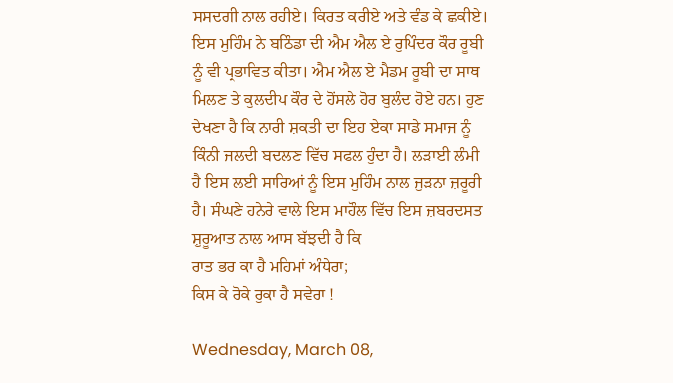ਸਸਦਗੀ ਨਾਲ ਰਹੀਏ। ਕਿਰਤ ਕਰੀਏ ਅਤੇ ਵੰਡ ਕੇ ਛਕੀਏ।
ਇਸ ਮੁਹਿੰਮ ਨੇ ਬਠਿੰਡਾ ਦੀ ਐਮ ਐਲ ਏ ਰੁਪਿੰਦਰ ਕੌਰ ਰੂਬੀ ਨੂੰ ਵੀ ਪ੍ਰਭਾਵਿਤ ਕੀਤਾ। ਐਮ ਐਲ ਏ ਮੈਡਮ ਰੂਬੀ ਦਾ ਸਾਥ ਮਿਲਣ ਤੇ ਕੁਲਦੀਪ ਕੌਰ ਦੇ ਹੋਂਸਲੇ ਹੋਰ ਬੁਲੰਦ ਹੋਏ ਹਨ। ਹੁਣ ਦੇਖਣਾ ਹੈ ਕਿ ਨਾਰੀ ਸ਼ਕਤੀ ਦਾ ਇਹ ਏਕਾ ਸਾਡੇ ਸਮਾਜ ਨੂੰ ਕਿੰਨੀ ਜਲਦੀ ਬਦਲਣ ਵਿੱਚ ਸਫਲ ਹੁੰਦਾ ਹੈ। ਲੜਾਈ ਲੰਮੀ ਹੈ ਇਸ ਲਈ ਸਾਰਿਆਂ ਨੂੰ ਇਸ ਮੁਹਿੰਮ ਨਾਲ ਜੁੜਨਾ ਜ਼ਰੂਰੀ ਹੈ। ਸੰਘਣੇ ਹਨੇਰੇ ਵਾਲੇ ਇਸ ਮਾਹੌਲ ਵਿੱਚ ਇਸ ਜ਼ਬਰਦਸਤ ਸ਼ੁਰੂਆਤ ਨਾਲ ਆਸ ਬੱਝਦੀ ਹੈ ਕਿ
ਰਾਤ ਭਰ ਕਾ ਹੈ ਮਹਿਮਾਂ ਅੰਧੇਰਾ;
ਕਿਸ ਕੇ ਰੋਕੇ ਰੁਕਾ ਹੈ ਸਵੇਰਾ !

Wednesday, March 08,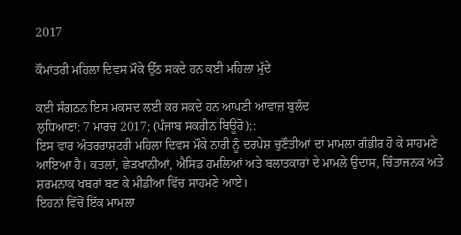2017

ਕੌਮਾਂਤਰੀ ਮਹਿਲਾ ਦਿਵਸ ਮੌਕੇ ਉੱਠ ਸਕਦੇ ਹਨ ਕਈ ਮਹਿਲਾ ਮੁੱਦੇ

ਕਈ ਸੰਗਠਨ ਇਸ ਮਕਸਦ ਲਈ ਕਰ ਸਕਦੇ ਹਨ ਆਪਣੀ ਆਵਾਜ਼ ਬੁਲੰਦ
ਲੁਧਿਆਣਾ: 7 ਮਾਰਚ 2017; (ਪੰਜਾਬ ਸਕਰੀਨ ਬਿਊਰੋ);:
ਇਸ ਵਾਰ ਅੰਤਰਰਾਸ਼ਟਰੀ ਮਹਿਲਾ ਦਿਵਸ ਮੌਕੇ ਨਾਰੀ ਨੂੰ ਦਰਪੇਸ਼ ਚੁਣੌਤੀਆਂ ਦਾ ਮਾਮਲਾ ਗੰਭੀਰ ਹੋ ਕੇ ਸਾਹਮਣੇ ਆਇਆ ਹੈ। ਕਤਲਾਂ, ਛੇੜਖਾਨੀਆਂ, ਐਸਿਡ ਹਮਲਿਆਂ ਅਤੇ ਬਲਾਤਕਾਰਾਂ ਦੇ ਮਾਮਲੇ ਉਦਾਸ, ਚਿੰਤਾਜਨਕ ਅਤੇ ਸ਼ਰਮਨਾਕ ਖਬਰਾਂ ਬਣ ਕੇ ਮੀਡੀਆ ਵਿੱਚ ਸਾਹਮਣੇ ਆਏ।
ਇਹਨਾਂ ਵਿੱਚੋਂ ਇੱਕ ਮਾਮਲਾ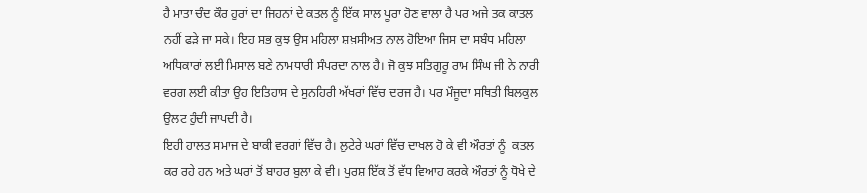ਹੈ ਮਾਤਾ ਚੰਦ ਕੌਰ ਹੁਰਾਂ ਦਾ ਜਿਹਨਾਂ ਦੇ ਕਤਲ ਨੂੰ ਇੱਕ ਸਾਲ ਪੂਰਾ ਹੋਣ ਵਾਲਾ ਹੈ ਪਰ ਅਜੇ ਤਕ ਕਾਤਲ ਨਹੀਂ ਫੜੇ ਜਾ ਸਕੇ। ਇਹ ਸਭ ਕੁਝ ਉਸ ਮਹਿਲਾ ਸ਼ਖ਼ਸੀਅਤ ਨਾਲ ਹੋਇਆ ਜਿਸ ਦਾ ਸਬੰਧ ਮਹਿਲਾ ਅਧਿਕਾਰਾਂ ਲਈ ਮਿਸਾਲ ਬਣੇ ਨਾਮਧਾਰੀ ਸੰਪਰਦਾ ਨਾਲ ਹੈ। ਜੋ ਕੁਝ ਸਤਿਗੁਰੂ ਰਾਮ ਸਿੰਘ ਜੀ ਨੇ ਨਾਰੀ ਵਰਗ ਲਈ ਕੀਤਾ ਉਹ ਇਤਿਹਾਸ ਦੇ ਸੁਨਹਿਰੀ ਅੱਖਰਾਂ ਵਿੱਚ ਦਰਜ ਹੈ। ਪਰ ਮੌਜੂਦਾ ਸਥਿਤੀ ਬਿਲਕੁਲ ਉਲਟ ਹੁੰਦੀ ਜਾਪਦੀ ਹੈ।
ਇਹੀ ਹਾਲਤ ਸਮਾਜ ਦੇ ਬਾਕੀ ਵਰਗਾਂ ਵਿੱਚ ਹੈ। ਲੁਟੇਰੇ ਘਰਾਂ ਵਿੱਚ ਦਾਖਲ ਹੋ ਕੇ ਵੀ ਔਰਤਾਂ ਨੂੰ  ਕਤਲ ਕਰ ਰਹੇ ਹਨ ਅਤੇ ਘਰਾਂ ਤੋਂ ਬਾਹਰ ਬੁਲਾ ਕੇ ਵੀ। ਪੁਰਸ਼ ਇੱਕ ਤੋਂ ਵੱਧ ਵਿਆਹ ਕਰਕੇ ਔਰਤਾਂ ਨੂੰ ਧੋਖੇ ਦੇ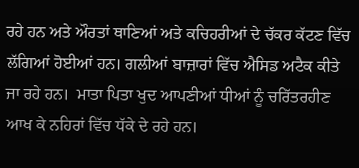ਰਹੇ ਹਨ ਅਤੇ ਔਰਤਾਂ ਥਾਣਿਆਂ ਅਤੇ ਕਚਿਹਰੀਆਂ ਦੇ ਚੱਕਰ ਕੱਟਣ ਵਿੱਚ ਲੱਗਿਆਂ ਹੋਈਆਂ ਹਨ। ਗਲੀਆਂ ਬਾਜ਼ਾਰਾਂ ਵਿੱਚ ਐਸਿਡ ਅਟੈਕ ਕੀਤੇ ਜਾ ਰਹੇ ਹਨ।  ਮਾਤਾ ਪਿਤਾ ਖੁਦ ਆਪਣੀਆਂ ਧੀਆਂ ਨੂੰ ਚਰਿੱਤਰਹੀਣ ਆਖ ਕੇ ਨਹਿਰਾਂ ਵਿੱਚ ਧੱਕੇ ਦੇ ਰਹੇ ਹਨ।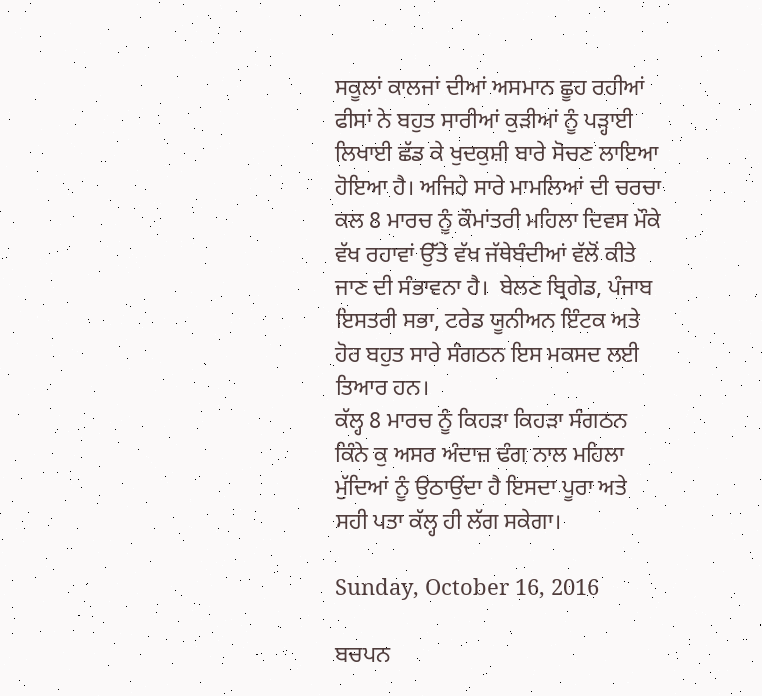ਸਕੂਲਾਂ ਕਾਲਜਾਂ ਦੀਆਂ ਅਸਮਾਨ ਛੂਹ ਰਹੀਆਂ ਫੀਸਾਂ ਨੇ ਬਹੁਤ ਸਾਰੀਆਂ ਕੁੜੀਆਂ ਨੂੰ ਪੜ੍ਹਾਈ ਲਿਖਾਈ ਛੱਡ ਕੇ ਖੁਦਕੁਸ਼ੀ ਬਾਰੇ ਸੋਚਣ ਲਾਇਆ ਹੋਇਆ ਹੈ। ਅਜਿਹੇ ਸਾਰੇ ਮਾਮਲਿਆਂ ਦੀ ਚਰਚਾ ਕਲ 8 ਮਾਰਚ ਨੂੰ ਕੌਮਾਂਤਰੀ ਮਹਿਲਾ ਦਿਵਸ ਮੌਕੇ ਵੱਖ ਰਹਾਵਾਂ ਉੱਤੇ ਵੱਖ ਜੱਥੇਬੰਦੀਆਂ ਵੱਲੋਂ ਕੀਤੇ ਜਾਣ ਦੀ ਸੰਭਾਵਨਾ ਹੈ।  ਬੇਲਣ ਬ੍ਰਿਗੇਡ, ਪੰਜਾਬ ਇਸਤਰੀ ਸਭਾ, ਟਰੇਡ ਯੂਨੀਅਨ ਇੰਟਕ ਅਤੇ ਹੋਰ ਬਹੁਤ ਸਾਰੇ ਸੰਗਠਨ ਇਸ ਮਕਸਦ ਲਈ ਤਿਆਰ ਹਨ।
ਕੱਲ੍ਹ 8 ਮਾਰਚ ਨੂੰ ਕਿਹੜਾ ਕਿਹੜਾ ਸੰਗਠਨ ਕਿੰਨੇ ਕੁ ਅਸਰ ਅੰਦਾਜ਼ ਢੰਗ ਨਾਲ ਮਹਿਲਾ ਮੁੱਦਿਆਂ ਨੂੰ ਉਠਾਉਂਦਾ ਹੈ ਇਸਦਾ ਪੂਰਾ ਅਤੇ ਸਹੀ ਪਤਾ ਕੱਲ੍ਹ ਹੀ ਲੱਗ ਸਕੇਗਾ।

Sunday, October 16, 2016

ਬਚਪਨ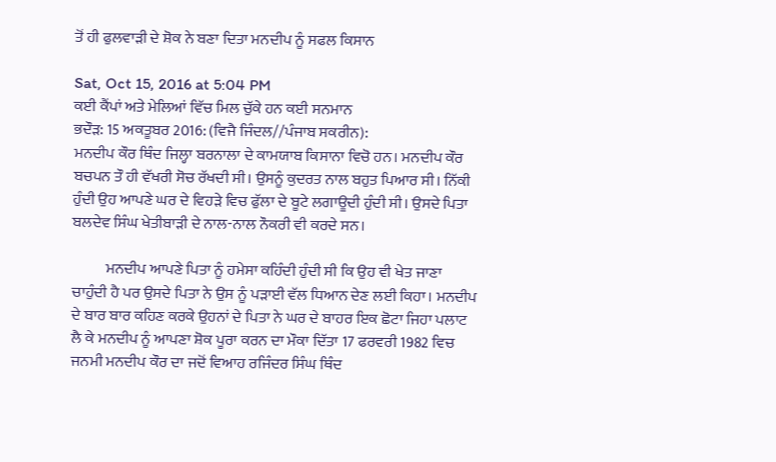ਤੋਂ ਹੀ ਫੁਲਵਾੜੀ ਦੇ ਸ਼ੋਕ ਨੇ ਬਣਾ ਦਿਤਾ ਮਨਦੀਪ ਨੂੰ ਸਫਲ ਕਿਸਾਨ

Sat, Oct 15, 2016 at 5:04 PM
ਕਈ ਕੈਂਪਾਂ ਅਤੇ ਮੇਲਿਆਂ ਵਿੱਚ ਮਿਲ ਚੁੱਕੇ ਹਨ ਕਈ ਸਨਮਾਨ
ਭਦੌੜ: 15 ਅਕਤੂਬਰ 2016: (ਵਿਜੈ ਜਿੰਦਲ//ਪੰਜਾਬ ਸਕਰੀਨ):
ਮਨਦੀਪ ਕੌਰ ਥਿੰਦ ਜਿਲ੍ਹਾ ਬਰਨਾਲਾ ਦੇ ਕਾਮਯਾਬ ਕਿਸਾਨਾ ਵਿਚੋ ਹਨ। ਮਨਦੀਪ ਕੌਰ ਬਚਪਨ ਤੌ ਹੀ ਵੱਖਰੀ ਸੋਚ ਰੱਖਦੀ ਸੀ। ਉਸਨੂੰ ਕੁਦਰਤ ਨਾਲ ਬਹੁਤ ਪਿਆਰ ਸੀ। ਨਿੱਕੀ ਹੁੰਦੀ ਉਹ ਆਪਣੇ ਘਰ ਦੇ ਵਿਹੜੇ ਵਿਚ ਫੁੱਲਾ ਦੇ ਬੂਟੇ ਲਗਾਊਦੀ ਹੁੰਦੀ ਸੀ। ਉਸਦੇ ਪਿਤਾ ਬਲਦੇਵ ਸਿੰਘ ਖੇਤੀਬਾੜੀ ਦੇ ਨਾਲ-ਨਾਲ ਨੌਕਰੀ ਵੀ ਕਰਦੇ ਸਨ।

           ਮਨਦੀਪ ਆਪਣੇ ਪਿਤਾ ਨੂੰ ਹਮੇਸਾ ਕਹਿੰਦੀ ਹੁੰਦੀ ਸੀ ਕਿ ਉਹ ਵੀ ਖੇਤ ਜਾਣਾ ਚਾਹੁੰਦੀ ਹੈ ਪਰ ਉਸਦੇ ਪਿਤਾ ਨੇ ਉਸ ਨੂੰ ਪੜਾਈ ਵੱਲ ਧਿਆਨ ਦੇਣ ਲਈ ਕਿਹਾ। ਮਨਦੀਪ ਦੇ ਬਾਰ ਬਾਰ ਕਹਿਣ ਕਰਕੇ ਉਹਨਾਂ ਦੇ ਪਿਤਾ ਨੇ ਘਰ ਦੇ ਬਾਹਰ ਇਕ ਛੋਟਾ ਜਿਹਾ ਪਲਾਟ ਲੈ ਕੇ ਮਨਦੀਪ ਨੂੰ ਆਪਣਾ ਸ਼ੋਕ ਪੂਰਾ ਕਰਨ ਦਾ ਮੌਕਾ ਦਿੱਤਾ 17 ਫਰਵਰੀ 1982 ਵਿਚ ਜਨਮੀ ਮਨਦੀਪ ਕੌਰ ਦਾ ਜਦੋਂ ਵਿਆਹ ਰਜਿੰਦਰ ਸਿੰਘ ਥਿੰਦ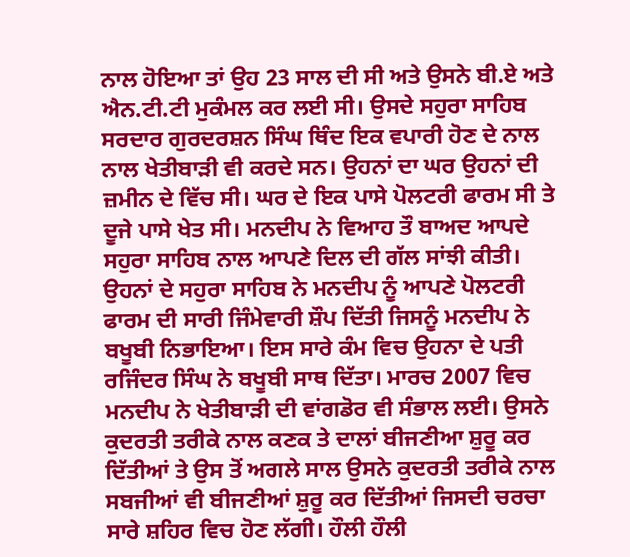ਨਾਲ ਹੋਇਆ ਤਾਂ ਉਹ 23 ਸਾਲ ਦੀ ਸੀ ਅਤੇ ਉਸਨੇ ਬੀ.ਏ ਅਤੇ ਐਨ.ਟੀ.ਟੀ ਮੁਕੰਮਲ ਕਰ ਲਈ ਸੀ। ਉਸਦੇ ਸਹੁਰਾ ਸਾਹਿਬ ਸਰਦਾਰ ਗੁਰਦਰਸ਼ਨ ਸਿੰਘ ਥਿੰਦ ਇਕ ਵਪਾਰੀ ਹੋਣ ਦੇ ਨਾਲ ਨਾਲ ਖੇਤੀਬਾੜੀ ਵੀ ਕਰਦੇ ਸਨ। ਉਹਨਾਂ ਦਾ ਘਰ ਉਹਨਾਂ ਦੀ ਜ਼ਮੀਨ ਦੇ ਵਿੱਚ ਸੀ। ਘਰ ਦੇ ਇਕ ਪਾਸੇ ਪੋਲਟਰੀ ਫਾਰਮ ਸੀ ਤੇ ਦੂਜੇ ਪਾਸੇ ਖੇਤ ਸੀ। ਮਨਦੀਪ ਨੇ ਵਿਆਹ ਤੌ ਬਾਅਦ ਆਪਦੇ ਸਹੁਰਾ ਸਾਹਿਬ ਨਾਲ ਆਪਣੇ ਦਿਲ ਦੀ ਗੱਲ ਸਾਂਝੀ ਕੀਤੀ। ਉਹਨਾਂ ਦੇ ਸਹੁਰਾ ਸਾਹਿਬ ਨੇ ਮਨਦੀਪ ਨੂੰ ਆਪਣੇ ਪੋਲਟਰੀ ਫਾਰਮ ਦੀ ਸਾਰੀ ਜਿੰਮੇਵਾਰੀ ਸ਼ੌਪ ਦਿੱਤੀ ਜਿਸਨੂੰ ਮਨਦੀਪ ਨੇ ਬਖੂਬੀ ਨਿਭਾਇਆ। ਇਸ ਸਾਰੇ ਕੰਮ ਵਿਚ ਉਹਨਾ ਦੇ ਪਤੀ ਰਜਿੰਦਰ ਸਿੰਘ ਨੇ ਬਖੂਬੀ ਸਾਥ ਦਿੱਤਾ। ਮਾਰਚ 2007 ਵਿਚ ਮਨਦੀਪ ਨੇ ਖੇਤੀਬਾੜੀ ਦੀ ਵਾਂਗਡੋਰ ਵੀ ਸੰਭਾਲ ਲਈ। ਉਸਨੇ ਕੁਦਰਤੀ ਤਰੀਕੇ ਨਾਲ ਕਣਕ ਤੇ ਦਾਲਾਂ ਬੀਜਣੀਆ ਸ਼ੁਰੂ ਕਰ ਦਿੱਤੀਆਂ ਤੇ ਉਸ ਤੋਂ ਅਗਲੇ ਸਾਲ ਉਸਨੇ ਕੁਦਰਤੀ ਤਰੀਕੇ ਨਾਲ ਸਬਜੀਆਂ ਵੀ ਬੀਜਣੀਆਂ ਸ਼ੁਰੂ ਕਰ ਦਿੱਤੀਆਂ ਜਿਸਦੀ ਚਰਚਾ ਸਾਰੇ ਸ਼ਹਿਰ ਵਿਚ ਹੋਣ ਲੱਗੀ। ਹੌਲੀ ਹੌਲੀ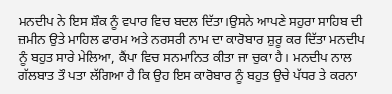ਮਨਦੀਪ ਨੇ ਇਸ ਸ਼ੌਕ ਨੂੰ ਵਪਾਰ ਵਿਚ ਬਦਲ ਦਿੱਤਾ।ਉਸਨੇ ਆਪਣੇ ਸਹੁਰਾ ਸਾਹਿਬ ਦੀ ਜ਼ਮੀਨ ਉਤੇ ਮਾਹਿਲ ਫਾਰਮ ਅਤੇ ਨਰਸਰੀ ਨਾਮ ਦਾ ਕਾਰੋਬਾਰ ਸ਼ੁਰੂ ਕਰ ਦਿੱਤਾ ਮਨਦੀਪ ਨੂੰ ਬਹੁਤ ਸਾਰੇ ਮੇਲਿਆ, ਕੈਂਪਾ ਵਿਚ ਸਨਮਾਨਿਤ ਕੀਤਾ ਜਾ ਚੁਕਾ ਹੈ। ਮਨਦੀਪ ਨਾਲ ਗੱਲਬਾਤ ਤੌ ਪਤਾ ਲੱਗਿਆ ਹੈ ਕਿ ਉਹ ਇਸ ਕਾਰੋਬਾਰ ਨੂੰ ਬਹੁਤ ਉਚੇ ਪੱਧਰ ਤੇ ਕਰਨਾ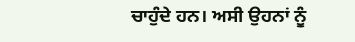ਚਾਹੁੰਦੇ ਹਨ। ਅਸੀ ਉਹਨਾਂ ਨੂੰ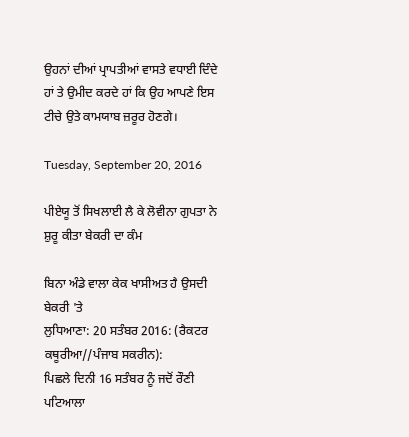ਉਹਨਾਂ ਦੀਆਂ ਪ੍ਰਾਪਤੀਆਂ ਵਾਸਤੇ ਵਧਾਈ ਦਿੰਦੇ ਹਾਂ ਤੇ ਉਮੀਦ ਕਰਦੇ ਹਾਂ ਕਿ ਉਹ ਆਪਣੇ ਇਸ ਟੀਚੇ ਉਤੇ ਕਾਮਯਾਬ ਜ਼ਰੂਰ ਹੋਣਗੇ।

Tuesday, September 20, 2016

ਪੀਏਯੂ ਤੋਂ ਸਿਖਲਾਈ ਲੈ ਕੇ ਲੋਵੀਨਾ ਗੁਪਤਾ ਨੇ ਸ਼ੁਰੂ ਕੀਤਾ ਬੇਕਰੀ ਦਾ ਕੰਮ

ਬਿਨਾ ਅੰਡੇ ਵਾਲਾ ਕੇਕ ਖਾਸੀਅਤ ਹੈ ਉਸਦੀ ਬੇਕਰੀ 'ਤੇ
ਲੁਧਿਆਣਾ: 20 ਸਤੰਬਰ 2016: (ਰੈਕਟਰ ਕਥੂਰੀਆ//ਪੰਜਾਬ ਸਕਰੀਨ):
ਪਿਛਲੇ ਦਿਨੀ 16 ਸਤੰਬਰ ਨੂੰ ਜਦੋਂ ਰੌਣੀ ਪਟਿਆਲਾ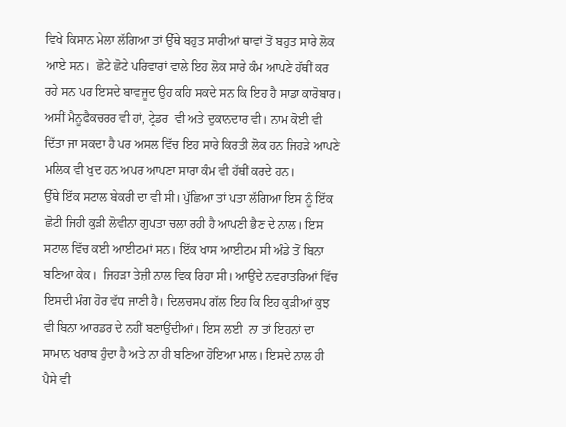ਵਿਖੇ ਕਿਸਾਨ ਮੇਲਾ ਲੱਗਿਆ ਤਾਂ ਉੱਥੇ ਬਹੁਤ ਸਾਰੀਆਂ ਥਾਵਾਂ ਤੋਂ ਬਹੁਤ ਸਾਰੇ ਲੋਕ ਆਏ ਸਨ।  ਛੋਟੇ ਛੋਟੇ ਪਰਿਵਾਰਾਂ ਵਾਲੇ ਇਹ ਲੋਕ ਸਾਰੇ ਕੰਮ ਆਪਣੇ ਹੱਥੀਂ ਕਰ ਰਹੇ ਸਨ ਪਰ ਇਸਦੇ ਬਾਵਜੂਦ ਉਹ ਕਹਿ ਸਕਦੇ ਸਨ ਕਿ ਇਹ ਹੈ ਸਾਡਾ ਕਾਰੋਬਾਰ। ਅਸੀਂ ਮੈਨੂਫੈਕਚਰਰ ਵੀ ਹਾਂ, ਟ੍ਰੇਡਰ  ਵੀ ਅਤੇ ਦੁਕਾਨਦਾਰ ਵੀ। ਨਾਮ ਕੋਈ ਵੀ ਦਿੱਤਾ ਜਾ ਸਕਦਾ ਹੈ ਪਰ ਅਸਲ ਵਿੱਚ ਇਹ ਸਾਰੇ ਕਿਰਤੀ ਲੋਕ ਹਨ ਜਿਹੜੇ ਆਪਣੇ ਮਲਿਕ ਵੀ ਖੁਦ ਹਨ ਅਪਰ ਆਪਣਾ ਸਾਰਾ ਕੰਮ ਵੀ ਹੱਥੀਂ ਕਰਦੇ ਹਨ।
ਉੱਥੇ ਇੱਕ ਸਟਾਲ ਬੇਕਰੀ ਦਾ ਵੀ ਸੀ। ਪੁੱਛਿਆ ਤਾਂ ਪਤਾ ਲੱਗਿਆ ਇਸ ਨੂੰ ਇੱਕ ਛੋਟੀ ਜਿਹੀ ਕੁੜੀ ਲੋਵੀਨਾ ਗੁਪਤਾ ਚਲਾ ਰਹੀ ਹੈ ਆਪਣੀ ਭੈਣ ਦੇ ਨਾਲ। ਇਸ ਸਟਾਲ ਵਿੱਚ ਕਈ ਆਈਟਮਾਂ ਸਨ। ਇੱਕ ਖਾਸ ਆਈਟਮ ਸੀ ਅੰਡੇ ਤੋਂ ਬਿਨਾ ਬਣਿਆ ਕੇਕ।  ਜਿਹੜਾ ਤੇਜ਼ੀ ਨਾਲ ਵਿਕ ਰਿਹਾ ਸੀ। ਆਉਂਦੇ ਨਵਰਾਤਰਿਆਂ ਵਿੱਚ ਇਸਦੀ ਮੰਗ ਹੋਰ ਵੱਧ ਜਾਣੀ ਹੈ। ਦਿਲਚਸਪ ਗੱਲ ਇਹ ਕਿ ਇਹ ਕੁੜੀਆਂ ਕੁਝ ਵੀ ਬਿਨਾ ਆਰਡਰ ਦੇ ਨਹੀਂ ਬਣਾਉਂਦੀਆਂ। ਇਸ ਲਈ  ਨਾ ਤਾਂ ਇਹਨਾਂ ਦਾ ਸਾਮਾਨ ਖਰਾਬ ਹੁੰਦਾ ਹੈ ਅਤੇ ਨਾ ਹੀ ਬਣਿਆ ਹੋਇਆ ਮਾਲ। ਇਸਦੇ ਨਾਲ ਹੀ ਪੈਸੇ ਵੀ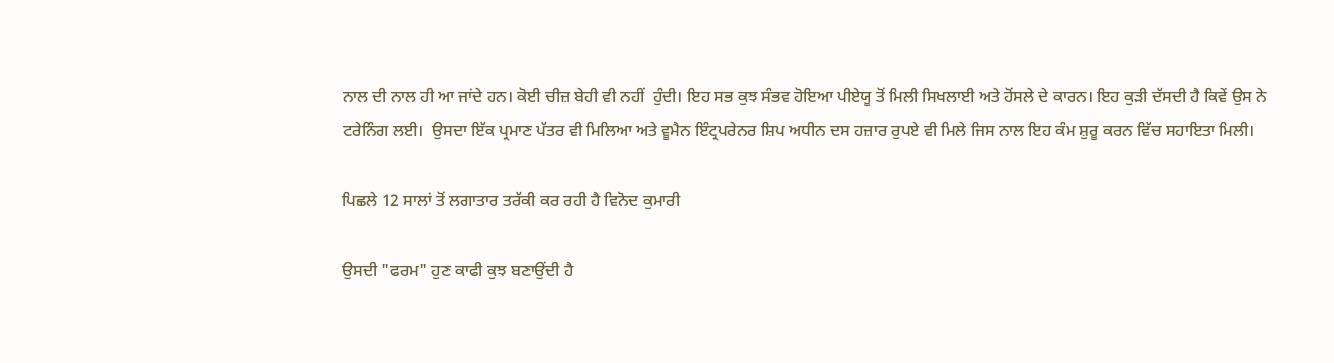ਨਾਲ ਦੀ ਨਾਲ ਹੀ ਆ ਜਾਂਦੇ ਹਨ। ਕੋਈ ਚੀਜ਼ ਬੇਹੀ ਵੀ ਨਹੀਂ  ਹੁੰਦੀ। ਇਹ ਸਭ ਕੁਝ ਸੰਭਵ ਹੋਇਆ ਪੀਏਯੂ ਤੋਂ ਮਿਲੀ ਸਿਖਲਾਈ ਅਤੇ ਹੋਂਸਲੇ ਦੇ ਕਾਰਨ। ਇਹ ਕੁੜੀ ਦੱਸਦੀ ਹੈ ਕਿਵੇਂ ਉਸ ਨੇ ਟਰੇਨਿੰਗ ਲਈ।  ਉਸਦਾ ਇੱਕ ਪ੍ਰਮਾਣ ਪੱਤਰ ਵੀ ਮਿਲਿਆ ਅਤੇ ਵੂਮੈਨ ਇੰਟ੍ਰਪਰੇਨਰ ਸ਼ਿਪ ਅਧੀਨ ਦਸ ਹਜ਼ਾਰ ਰੁਪਏ ਵੀ ਮਿਲੇ ਜਿਸ ਨਾਲ ਇਹ ਕੰਮ ਸ਼ੁਰੂ ਕਰਨ ਵਿੱਚ ਸਹਾਇਤਾ ਮਿਲੀ।

ਪਿਛਲੇ 12 ਸਾਲਾਂ ਤੋਂ ਲਗਾਤਾਰ ਤਰੱਕੀ ਕਰ ਰਹੀ ਹੈ ਵਿਨੋਦ ਕੁਮਾਰੀ

ਉਸਦੀ "ਫਰਮ" ਹੁਣ ਕਾਫੀ ਕੁਝ ਬਣਾਉਂਦੀ ਹੈ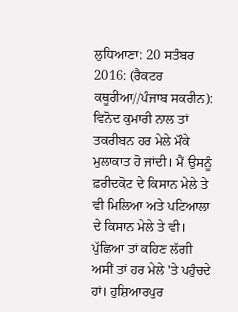ਲੁਧਿਆਣਾ: 20 ਸਤੰਬਰ 2016: (ਰੈਕਟਰ ਕਥੂਰੀਆ//ਪੰਜਾਬ ਸਕਰੀਨ):
ਵਿਨੋਦ ਕੁਮਾਰੀ ਨਾਲ ਤਾਂ ਤਕਰੀਬਨ ਹਰ ਮੇਲੇ ਮੌਕੇ ਮੁਲਾਕਾਤ ਹੋ ਜਾਂਦੀ। ਮੈਂ ਉਸਨੂੰ ਫ਼ਰੀਦਕੋਟ ਦੇ ਕਿਸਾਨ ਮੇਲੇ ਤੇ ਵੀ ਮਿਲਿਆ ਅਤੇ ਪਟਿਆਲਾ ਦੇ ਕਿਸਾਨ ਮੇਲੇ ਤੇ ਵੀ। ਪੁੱਛਿਆ ਤਾਂ ਕਹਿਣ ਲੱਗੀ ਅਸੀਂ ਤਾਂ ਹਰ ਮੇਲੇ 'ਤੇ ਪਹੁੰਚਦੇ ਹਾਂ। ਹੁਸ਼ਿਆਰਪੁਰ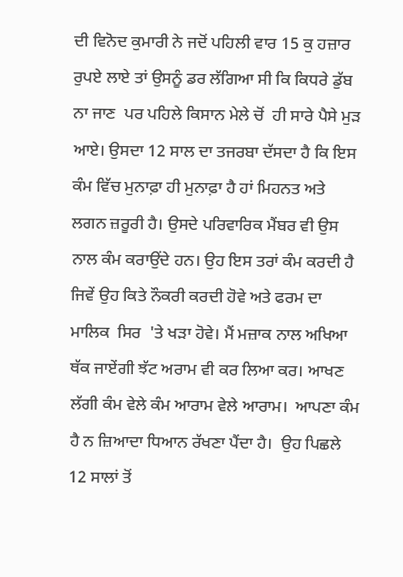ਦੀ ਵਿਨੋਦ ਕੁਮਾਰੀ ਨੇ ਜਦੋਂ ਪਹਿਲੀ ਵਾਰ 15 ਕੁ ਹਜ਼ਾਰ ਰੁਪਏ ਲਾਏ ਤਾਂ ਉਸਨੂੰ ਡਰ ਲੱਗਿਆ ਸੀ ਕਿ ਕਿਧਰੇ ਡੁੱਬ ਨਾ ਜਾਣ  ਪਰ ਪਹਿਲੇ ਕਿਸਾਨ ਮੇਲੇ ਚੋਂ  ਹੀ ਸਾਰੇ ਪੈਸੇ ਮੁੜ ਆਏ। ਉਸਦਾ 12 ਸਾਲ ਦਾ ਤਜਰਬਾ ਦੱਸਦਾ ਹੈ ਕਿ ਇਸ ਕੰਮ ਵਿੱਚ ਮੁਨਾਫ਼ਾ ਹੀ ਮੁਨਾਫ਼ਾ ਹੈ ਹਾਂ ਮਿਹਨਤ ਅਤੇ ਲਗਨ ਜ਼ਰੂਰੀ ਹੈ। ਉਸਦੇ ਪਰਿਵਾਰਿਕ ਮੈਂਬਰ ਵੀ ਉਸ ਨਾਲ ਕੰਮ ਕਰਾਉਂਦੇ ਹਨ। ਉਹ ਇਸ ਤਰਾਂ ਕੰਮ ਕਰਦੀ ਹੈ ਜਿਵੇਂ ਉਹ ਕਿਤੇ ਨੌਕਰੀ ਕਰਦੀ ਹੋਵੇ ਅਤੇ ਫਰਮ ਦਾ ਮਾਲਿਕ  ਸਿਰ  'ਤੇ ਖੜਾ ਹੋਵੇ। ਮੈਂ ਮਜ਼ਾਕ ਨਾਲ ਅਖਿਆ ਥੱਕ ਜਾਏਂਗੀ ਝੱਟ ਅਰਾਮ ਵੀ ਕਰ ਲਿਆ ਕਰ। ਆਖਣ ਲੱਗੀ ਕੰਮ ਵੇਲੇ ਕੰਮ ਆਰਾਮ ਵੇਲੇ ਆਰਾਮ।  ਆਪਣਾ ਕੰਮ ਹੈ ਨ ਜ਼ਿਆਦਾ ਧਿਆਨ ਰੱਖਣਾ ਪੈਂਦਾ ਹੈ।  ਉਹ ਪਿਛਲੇ 12 ਸਾਲਾਂ ਤੋਂ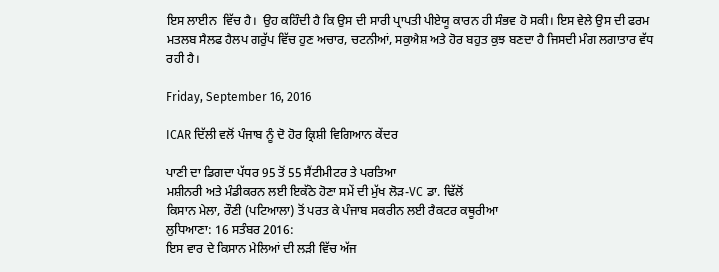ਇਸ ਲਾਈਨ  ਵਿੱਚ ਹੈ।  ਉਹ ਕਹਿੰਦੀ ਹੈ ਕਿ ਉਸ ਦੀ ਸਾਰੀ ਪ੍ਰਾਪਤੀ ਪੀਏਯੂ ਕਾਰਨ ਹੀ ਸੰਭਵ ਹੋ ਸਕੀ। ਇਸ ਵੇਲੇ ਉਸ ਦੀ ਫਰਮ ਮਤਲਬ ਸੈਲਫ ਹੈਲਪ ਗਰੁੱਪ ਵਿੱਚ ਹੁਣ ਅਚਾਰ, ਚਟਨੀਆਂ, ਸਕੁਐਸ਼ ਅਤੇ ਹੋਰ ਬਹੁਤ ਕੁਝ ਬਣਦਾ ਹੈ ਜਿਸਦੀ ਮੰਗ ਲਗਾਤਾਰ ਵੱਧ ਰਹੀ ਹੈ।

Friday, September 16, 2016

ICAR ਦਿੱਲੀ ਵਲੋਂ ਪੰਜਾਬ ਨੂੰ ਦੋ ਹੋਰ ਕ੍ਰਿਸ਼ੀ ਵਿਗਿਆਨ ਕੇਂਦਰ

ਪਾਣੀ ਦਾ ਡਿਗਦਾ ਪੱਧਰ 95 ਤੋਂ 55 ਸੈਂਟੀਮੀਟਰ ਤੇ ਪਰਤਿਆ
ਮਸ਼ੀਨਰੀ ਅਤੇ ਮੰਡੀਕਰਨ ਲਈ ਇਕੱਠੇ ਹੋਣਾ ਸਮੇਂ ਦੀ ਮੁੱਖ ਲੋੜ-VC ਡਾ. ਢਿੱਲੋਂ
ਕਿਸਾਨ ਮੇਲਾ, ਰੌਣੀ (ਪਟਿਆਲਾ) ਤੋਂ ਪਰਤ ਕੇ ਪੰਜਾਬ ਸਕਰੀਨ ਲਈ ਰੈਕਟਰ ਕਥੂਰੀਆ
ਲੁਧਿਆਣਾ: 16 ਸਤੰਬਰ 2016:
ਇਸ ਵਾਰ ਦੇ ਕਿਸਾਨ ਮੇਲਿਆਂ ਦੀ ਲੜੀ ਵਿੱਚ ਅੱਜ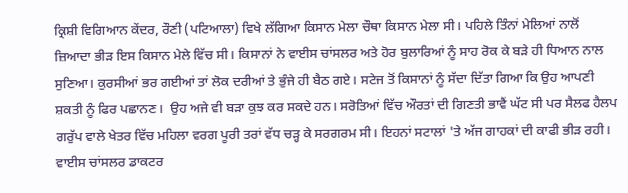ਕ੍ਰਿਸ਼ੀ ਵਿਗਿਆਨ ਕੇਂਦਰ, ਰੌਣੀ (ਪਟਿਆਲਾ) ਵਿਖੇ ਲੱਗਿਆ ਕਿਸਾਨ ਮੇਲਾ ਚੌਥਾ ਕਿਸਾਨ ਮੇਲਾ ਸੀ। ਪਹਿਲੇ ਤਿੰਨਾਂ ਮੇਲਿਆਂ ਨਾਲੋਂ ਜ਼ਿਆਦਾ ਭੀੜ ਇਸ ਕਿਸਾਨ ਮੇਲੇ ਵਿੱਚ ਸੀ। ਕਿਸਾਨਾਂ ਨੇ ਵਾਈਸ ਚਾਂਸਲਰ ਅਤੇ ਹੋਰ ਬੁਲਾਰਿਆਂ ਨੂੰ ਸਾਹ ਰੋਕ ਕੇ ਬੜੇ ਹੀ ਧਿਆਨ ਨਾਲ ਸੁਣਿਆ। ਕੁਰਸੀਆਂ ਭਰ ਗਈਆਂ ਤਾਂ ਲੋਕ ਦਰੀਆਂ ਤੇ ਭੁੰਜੇ ਹੀ ਬੈਠ ਗਏ। ਸਟੇਜ ਤੋਂ ਕਿਸਾਨਾਂ ਨੂੰ ਸੱਦਾ ਦਿੱਤਾ ਗਿਆ ਕਿ ਉਹ ਆਪਣੀ ਸ਼ਕਤੀ ਨੂੰ ਫਿਰ ਪਛਾਨਣ।  ਉਹ ਅਜੇ ਵੀ ਬੜਾ ਕੁਝ ਕਰ ਸਕਦੇ ਹਨ। ਸਰੋਤਿਆਂ ਵਿੱਚ ਔਰਤਾਂ ਦੀ ਗਿਣਤੀ ਭਾਵੈਂ ਘੱਟ ਸੀ ਪਰ ਸੈਲਫ ਹੈਲਪ ਗਰੁੱਪ ਵਾਲੇ ਖੇਤਰ ਵਿੱਚ ਮਹਿਲਾ ਵਰਗ ਪੂਰੀ ਤਰਾਂ ਵੱਧ ਚੜ੍ਹ ਕੇ ਸਰਗਰਮ ਸੀ। ਇਹਨਾਂ ਸਟਾਲਾਂ 'ਤੇ ਅੱਜ ਗਾਹਕਾਂ ਦੀ ਕਾਫੀ ਭੀੜ ਰਹੀ।
ਵਾਈਸ ਚਾਂਸਲਰ ਡਾਕਟਰ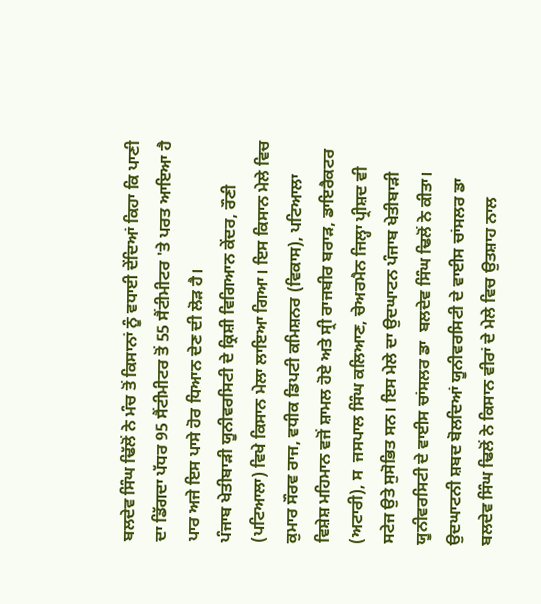ਬਲਦੇਵ ਸਿੰਘ ਢਿੱਲੋਂ ਨੇ ਮੰਚ ਤੋਂ ਕਿਸਾਨਾਂ ਨੂੰ ਵਧਾਈ ਦੇਂਦਿਆਂ ਕਿਹਾ ਕਿ ਪਾਣੀ ਦਾ ਡਿੱਗਦਾ ਪੱਧਰ 95 ਸੈਂਟੀਮੀਟਰ ਤੋਂ 55 ਸੈਂਟੀਮੀਟਰ 'ਤੇ ਪਰਤ ਆਇਆ ਹੈ ਪਾਰ ਅਜੇ ਇਸ ਪਾਸੇ ਹੋਰ ਧਿਆਨ ਦੇਣ ਦੀ ਲੋੜ ਹੈ।
ਪੰਜਾਬ ਖੇਤੀਬਾੜੀ ਯੂਨੀਵਰਸਿਟੀ ਦੇ ਕ੍ਰਿਸ਼ੀ ਵਿਗਿਆਨ ਕੇਂਦਰ, ਰੌਣੀ (ਪਟਿਆਲਾ) ਵਿਖੇ ਕਿਸਾਨ ਮੇਲਾ ਲਾਇਆ ਗਿਆ। ਇਸ ਕਿਸਾਨ ਮੇਲੇ ਵਿਚ ਕੁਮਾਰ ਸੌਰਵ ਰਾਜ, ਵਧੀਕ ਡਿਪਟੀ ਕਮਿਸ਼ਨਰ (ਵਿਕਾਸ), ਪਟਿਆਲਾ ਵਿਸ਼ੇਸ਼ ਮਹਿਮਾਨ ਵਜੋਂ ਸ਼ਾਮਲ ਹੋਏ ਅਤੇ ਸ੍ਰੀ ਰਾਜਬੀਰ ਬਰਾੜ, ਡਾਇਰੈਕਟਰ (ਅਟਾਰੀ), ਸ  ਜਸਪਾਲ ਸਿੰਘ ਕਲਿਆਣ, ਚੇਅਰਮੈਨ ਜਿਲ੍ਹਾ ਪ੍ਰੀਸ਼ਦ ਵੀ ਸਟੇਜ ਉਤੇ ਸੁਸੋਭਿਤ ਸਨ। ਇਸ ਮੇਲੇ ਦਾ ਉਦਘਾਟਨ ਪੰਜਾਬ ਖੇਤੀਬਾੜੀ ਯੂਨੀਵਰਸਿਟੀ ਦੇ ਵਾਈਸ ਚਾਂਸਲਰ ਡਾ  ਬਲਦੇਵ ਸਿੰਘ ਢਿਲੋਂ ਨੇ ਕੀਤਾ।
ਉਦਘਾਟਨੀ ਸ਼ਬਦ ਬੋਲਦਿਆਂ ਯੂਨੀਵਰਸਿਟੀ ਦੇ ਵਾਈਸ ਚਾਂਸਲਰ ਡਾ  ਬਲਦੇਵ ਸਿੰਘ ਢਿਲੋਂ ਨੇ ਕਿਸਾਨ ਵੀਰਾਂ ਦੇ ਮੇਲੇ ਵਿਚ ਉਤਸ਼ਾਹ ਨਾਲ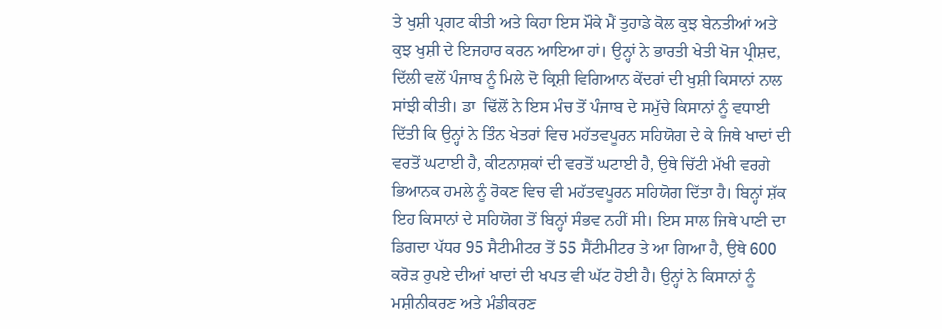ਤੇ ਖੁਸ਼ੀ ਪ੍ਰਗਟ ਕੀਤੀ ਅਤੇ ਕਿਹਾ ਇਸ ਮੌਕੇ ਮੈਂ ਤੁਹਾਡੇ ਕੋਲ ਕੁਝ ਬੇਨਤੀਆਂ ਅਤੇ ਕੁਝ ਖੁਸ਼ੀ ਦੇ ਇਜਹਾਰ ਕਰਨ ਆਇਆ ਹਾਂ। ਉਨ੍ਹਾਂ ਨੇ ਭਾਰਤੀ ਖੇਤੀ ਖੋਜ ਪ੍ਰੀਸ਼ਦ, ਦਿੱਲੀ ਵਲੋਂ ਪੰਜਾਬ ਨੂੰ ਮਿਲੇ ਦੋ ਕ੍ਰਿਸ਼ੀ ਵਿਗਿਆਨ ਕੇਂਦਰਾਂ ਦੀ ਖੁਸ਼ੀ ਕਿਸਾਨਾਂ ਨਾਲ ਸਾਂਝੀ ਕੀਤੀ। ਡਾ  ਢਿੱਲੋਂ ਨੇ ਇਸ ਮੰਚ ਤੋਂ ਪੰਜਾਬ ਦੇ ਸਮੁੱਚੇ ਕਿਸਾਨਾਂ ਨੂੰ ਵਧਾਈ ਦਿੱਤੀ ਕਿ ਉਨ੍ਹਾਂ ਨੇ ਤਿੰਨ ਖੇਤਰਾਂ ਵਿਚ ਮਹੱਤਵਪੂਰਨ ਸਹਿਯੋਗ ਦੇ ਕੇ ਜਿਥੇ ਖਾਦਾਂ ਦੀ ਵਰਤੋਂ ਘਟਾਈ ਹੈ, ਕੀਟਨਾਸ਼ਕਾਂ ਦੀ ਵਰਤੋਂ ਘਟਾਈ ਹੈ, ਉਥੇ ਚਿੱਟੀ ਮੱਖੀ ਵਰਗੇ ਭਿਆਨਕ ਹਮਲੇ ਨੂੰ ਰੋਕਣ ਵਿਚ ਵੀ ਮਹੱਤਵਪੂਰਨ ਸਹਿਯੋਗ ਦਿੱਤਾ ਹੈ। ਬਿਨ੍ਹਾਂ ਸ਼ੱਕ ਇਹ ਕਿਸਾਨਾਂ ਦੇ ਸਹਿਯੋਗ ਤੋਂ ਬਿਨ੍ਹਾਂ ਸੰਭਵ ਨਹੀਂ ਸੀ। ਇਸ ਸਾਲ ਜਿਥੇ ਪਾਣੀ ਦਾ ਡਿਗਦਾ ਪੱਧਰ 95 ਸੈਟੀਮੀਟਰ ਤੋਂ 55 ਸੈਂਟੀਮੀਟਰ ਤੇ ਆ ਗਿਆ ਹੈ, ਉਥੇ 600 ਕਰੋੜ ਰੁਪਏ ਦੀਆਂ ਖਾਦਾਂ ਦੀ ਖਪਤ ਵੀ ਘੱਟ ਹੋਈ ਹੈ। ਉਨ੍ਹਾਂ ਨੇ ਕਿਸਾਨਾਂ ਨੂੰ ਮਸ਼ੀਨੀਕਰਣ ਅਤੇ ਮੰਡੀਕਰਣ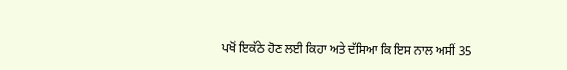ਪਖੋਂ ਇਕੱਠੇ ਹੋਣ ਲਈ ਕਿਹਾ ਅਤੇ ਦੱਸਿਆ ਕਿ ਇਸ ਨਾਲ ਅਸੀਂ 35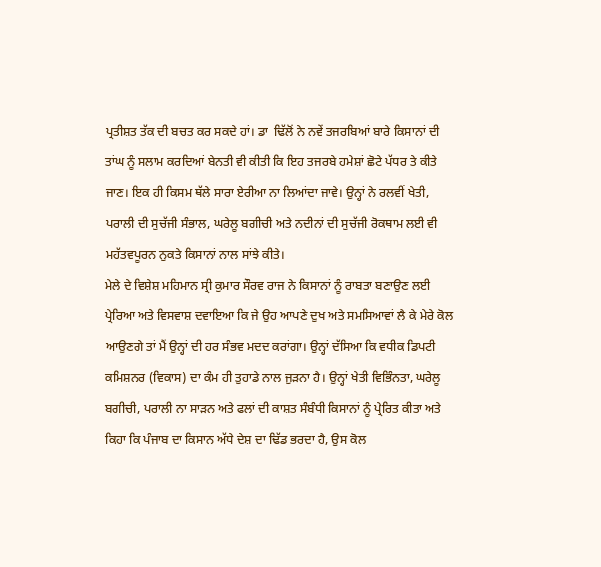ਪ੍ਰਤੀਸ਼ਤ ਤੱਕ ਦੀ ਬਚਤ ਕਰ ਸਕਦੇ ਹਾਂ। ਡਾ  ਢਿੱਲੋਂ ਨੇ ਨਵੇਂ ਤਜਰਬਿਆਂ ਬਾਰੇ ਕਿਸਾਨਾਂ ਦੀ ਤਾਂਘ ਨੂੰ ਸਲਾਮ ਕਰਦਿਆਂ ਬੇਨਤੀ ਵੀ ਕੀਤੀ ਕਿ ਇਹ ਤਜਰਬੇ ਹਮੇਸ਼ਾਂ ਛੋਟੇ ਪੱਧਰ ਤੇ ਕੀਤੇ ਜਾਣ। ਇਕ ਹੀ ਕਿਸਮ ਥੱਲੇ ਸਾਰਾ ਏਰੀਆ ਨਾ ਲਿਆਂਦਾ ਜਾਵੇ। ਉਨ੍ਹਾਂ ਨੇ ਰਲਵੀਂ ਖੇਤੀ, ਪਰਾਲੀ ਦੀ ਸੁਚੱਜੀ ਸੰਭਾਲ, ਘਰੇਲੂ ਬਗੀਚੀ ਅਤੇ ਨਦੀਨਾਂ ਦੀ ਸੁਚੱਜੀ ਰੋਕਥਾਮ ਲਈ ਵੀ ਮਹੱਤਵਪੂਰਨ ਨੁਕਤੇ ਕਿਸਾਨਾਂ ਨਾਲ ਸਾਂਝੇ ਕੀਤੇ।
ਮੇਲੇ ਦੇ ਵਿਸ਼ੇਸ਼ ਮਹਿਮਾਨ ਸ੍ਰੀ ਕੁਮਾਰ ਸੌਰਵ ਰਾਜ ਨੇ ਕਿਸਾਨਾਂ ਨੂੰ ਰਾਬਤਾ ਬਣਾਉਣ ਲਈ ਪ੍ਰੇਰਿਆ ਅਤੇ ਵਿਸਵਾਸ਼ ਦਵਾਇਆ ਕਿ ਜੇ ਉਹ ਆਪਣੇ ਦੁਖ ਅਤੇ ਸਮਸਿਆਵਾਂ ਲੈ ਕੇ ਮੇਰੇ ਕੋਲ ਆਉਣਗੇ ਤਾਂ ਮੈਂ ਉਨ੍ਹਾਂ ਦੀ ਹਰ ਸੰਭਵ ਮਦਦ ਕਰਾਂਗਾ। ਉਨ੍ਹਾਂ ਦੱਸਿਆ ਕਿ ਵਧੀਕ ਡਿਪਟੀ ਕਮਿਸ਼ਨਰ (ਵਿਕਾਸ) ਦਾ ਕੰਮ ਹੀ ਤੁਹਾਡੇ ਨਾਲ ਜੁੜਨਾ ਹੈ। ਉਨ੍ਹਾਂ ਖੇਤੀ ਵਿਭਿੰਨਤਾ, ਘਰੇਲੂ ਬਗੀਚੀ, ਪਰਾਲੀ ਨਾ ਸਾੜਨ ਅਤੇ ਫਲਾਂ ਦੀ ਕਾਸ਼ਤ ਸੰਬੰਧੀ ਕਿਸਾਨਾਂ ਨੂੰ ਪ੍ਰੇਰਿਤ ਕੀਤਾ ਅਤੇ ਕਿਹਾ ਕਿ ਪੰਜਾਬ ਦਾ ਕਿਸਾਨ ਅੱਧੇ ਦੇਸ਼ ਦਾ ਢਿੱਡ ਭਰਦਾ ਹੈ, ਉਸ ਕੋਲ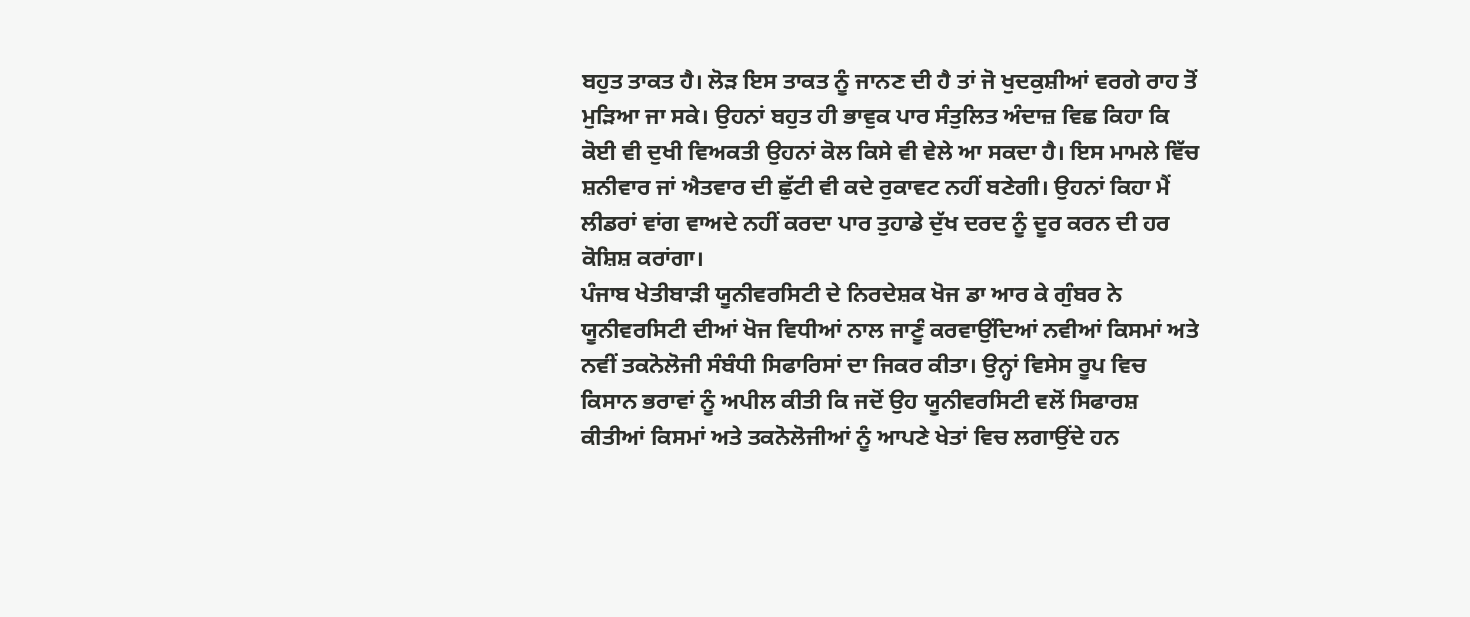ਬਹੁਤ ਤਾਕਤ ਹੈ। ਲੋੜ ਇਸ ਤਾਕਤ ਨੂੰ ਜਾਨਣ ਦੀ ਹੈ ਤਾਂ ਜੋ ਖੁਦਕੁਸ਼ੀਆਂ ਵਰਗੇ ਰਾਹ ਤੋਂ ਮੁੜਿਆ ਜਾ ਸਕੇ। ਉਹਨਾਂ ਬਹੁਤ ਹੀ ਭਾਵੁਕ ਪਾਰ ਸੰਤੁਲਿਤ ਅੰਦਾਜ਼ ਵਿਛ ਕਿਹਾ ਕਿ ਕੋਈ ਵੀ ਦੁਖੀ ਵਿਅਕਤੀ ਉਹਨਾਂ ਕੋਲ ਕਿਸੇ ਵੀ ਵੇਲੇ ਆ ਸਕਦਾ ਹੈ। ਇਸ ਮਾਮਲੇ ਵਿੱਚ ਸ਼ਨੀਵਾਰ ਜਾਂ ਐਤਵਾਰ ਦੀ ਛੁੱਟੀ ਵੀ ਕਦੇ ਰੁਕਾਵਟ ਨਹੀਂ ਬਣੇਗੀ। ਉਹਨਾਂ ਕਿਹਾ ਮੈਂ ਲੀਡਰਾਂ ਵਾਂਗ ਵਾਅਦੇ ਨਹੀਂ ਕਰਦਾ ਪਾਰ ਤੁਹਾਡੇ ਦੁੱਖ ਦਰਦ ਨੂੰ ਦੂਰ ਕਰਨ ਦੀ ਹਰ ਕੋਸ਼ਿਸ਼ ਕਰਾਂਗਾ।
ਪੰਜਾਬ ਖੇਤੀਬਾੜੀ ਯੂਨੀਵਰਸਿਟੀ ਦੇ ਨਿਰਦੇਸ਼ਕ ਖੋਜ ਡਾ ਆਰ ਕੇ ਗੁੰਬਰ ਨੇ ਯੂਨੀਵਰਸਿਟੀ ਦੀਆਂ ਖੋਜ ਵਿਧੀਆਂ ਨਾਲ ਜਾਣੂੰ ਕਰਵਾਉਂਦਿਆਂ ਨਵੀਆਂ ਕਿਸਮਾਂ ਅਤੇ ਨਵੀਂ ਤਕਨੋਲੋਜੀ ਸੰਬੰਧੀ ਸਿਫਾਰਿਸਾਂ ਦਾ ਜਿਕਰ ਕੀਤਾ। ਉਨ੍ਹਾਂ ਵਿਸੇਸ ਰੂਪ ਵਿਚ ਕਿਸਾਨ ਭਰਾਵਾਂ ਨੂੰ ਅਪੀਲ ਕੀਤੀ ਕਿ ਜਦੋਂ ਉਹ ਯੂਨੀਵਰਸਿਟੀ ਵਲੋਂ ਸਿਫਾਰਸ਼ ਕੀਤੀਆਂ ਕਿਸਮਾਂ ਅਤੇ ਤਕਨੋਲੋਜੀਆਂ ਨੂੰ ਆਪਣੇ ਖੇਤਾਂ ਵਿਚ ਲਗਾਉਂਦੇ ਹਨ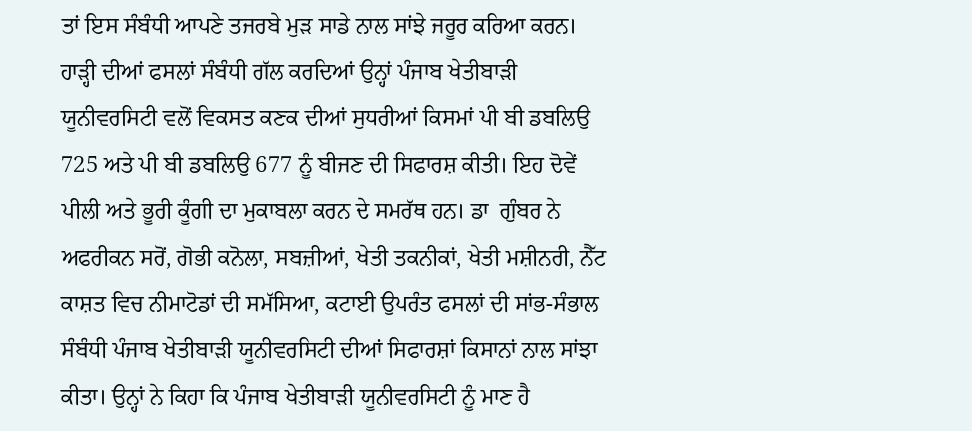ਤਾਂ ਇਸ ਸੰਬੰਧੀ ਆਪਣੇ ਤਜਰਬੇ ਮੁੜ ਸਾਡੇ ਨਾਲ ਸਾਂਝੇ ਜਰੂਰ ਕਰਿਆ ਕਰਨ। ਹਾੜ੍ਹੀ ਦੀਆਂ ਫਸਲਾਂ ਸੰਬੰਧੀ ਗੱਲ ਕਰਦਿਆਂ ਉਨ੍ਹਾਂ ਪੰਜਾਬ ਖੇਤੀਬਾੜੀ ਯੂਨੀਵਰਸਿਟੀ ਵਲੋਂ ਵਿਕਸਤ ਕਣਕ ਦੀਆਂ ਸੁਧਰੀਆਂ ਕਿਸਮਾਂ ਪੀ ਬੀ ਡਬਲਿਉ 725 ਅਤੇ ਪੀ ਬੀ ਡਬਲਿਉ 677 ਨੂੰ ਬੀਜਣ ਦੀ ਸਿਫਾਰਸ਼ ਕੀਤੀ। ਇਹ ਦੋਵੇਂ ਪੀਲੀ ਅਤੇ ਭੂਰੀ ਕੂੰਗੀ ਦਾ ਮੁਕਾਬਲਾ ਕਰਨ ਦੇ ਸਮਰੱਥ ਹਨ। ਡਾ  ਗੁੰਬਰ ਨੇ ਅਫਰੀਕਨ ਸਰੋਂ, ਗੋਭੀ ਕਨੋਲਾ, ਸਬਜ਼ੀਆਂ, ਖੇਤੀ ਤਕਨੀਕਾਂ, ਖੇਤੀ ਮਸ਼ੀਨਰੀ, ਨੈੱਟ ਕਾਸ਼ਤ ਵਿਚ ਨੀਮਾਟੋਡਾਂ ਦੀ ਸਮੱਸਿਆ, ਕਟਾਈ ਉਪਰੰਤ ਫਸਲਾਂ ਦੀ ਸਾਂਭ-ਸੰਭਾਲ  ਸੰਬੰਧੀ ਪੰਜਾਬ ਖੇਤੀਬਾੜੀ ਯੂਨੀਵਰਸਿਟੀ ਦੀਆਂ ਸਿਫਾਰਸ਼ਾਂ ਕਿਸਾਨਾਂ ਨਾਲ ਸਾਂਝਾ ਕੀਤਾ। ਉਨ੍ਹਾਂ ਨੇ ਕਿਹਾ ਕਿ ਪੰਜਾਬ ਖੇਤੀਬਾੜੀ ਯੂਨੀਵਰਸਿਟੀ ਨੂੰ ਮਾਣ ਹੈ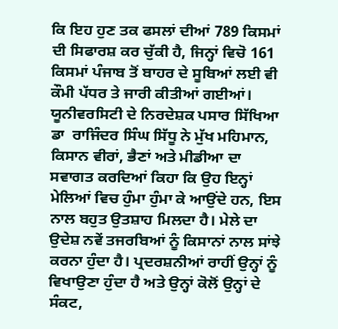ਕਿ ਇਹ ਹੁਣ ਤਕ ਫਸਲਾਂ ਦੀਆਂ 789 ਕਿਸਮਾਂ ਦੀ ਸਿਫਾਰਸ਼ ਕਰ ਚੁੱਕੀ ਹੈ, ਜਿਨ੍ਹਾਂ ਵਿਚੋ 161 ਕਿਸਮਾਂ ਪੰਜਾਬ ਤੋਂ ਬਾਹਰ ਦੇ ਸੂਬਿਆਂ ਲਈ ਵੀ ਕੌਮੀ ਪੱਧਰ ਤੇ ਜਾਰੀ ਕੀਤੀਆਂ ਗਈਆਂ।
ਯੂਨੀਵਰਸਿਟੀ ਦੇ ਨਿਰਦੇਸ਼ਕ ਪਸਾਰ ਸਿੱਖਿਆ ਡਾ  ਰਾਜਿੰਦਰ ਸਿੰਘ ਸਿੱਧੂ ਨੇ ਮੁੱਖ ਮਹਿਮਾਨ, ਕਿਸਾਨ ਵੀਰਾਂ, ਭੈਣਾਂ ਅਤੇ ਮੀਡੀਆ ਦਾ ਸਵਾਗਤ ਕਰਦਿਆਂ ਕਿਹਾ ਕਿ ਉਹ ਇਨ੍ਹਾਂ ਮੇਲਿਆਂ ਵਿਚ ਹੁੰਮਾ ਹੁੰਮਾ ਕੇ ਆਉਂਦੇ ਹਨ, ਇਸ ਨਾਲ ਬਹੁਤ ਉਤਸ਼ਾਹ ਮਿਲਦਾ ਹੈ। ਮੇਲੇ ਦਾ ਉਦੇਸ਼ ਨਵੇਂ ਤਜਰਬਿਆਂ ਨੂੰ ਕਿਸਾਨਾਂ ਨਾਲ ਸਾਂਝੇ ਕਰਨਾ ਹੁੰਦਾ ਹੈ। ਪ੍ਰਦਰਸ਼ਨੀਆਂ ਰਾਹੀਂ ਉਨ੍ਹਾਂ ਨੂੰ ਵਿਖਾਉਣਾ ਹੁੰਦਾ ਹੈ ਅਤੇ ਉਨ੍ਹਾਂ ਕੋਲੋਂ ਉਨ੍ਹਾਂ ਦੇ ਸੰਕਟ,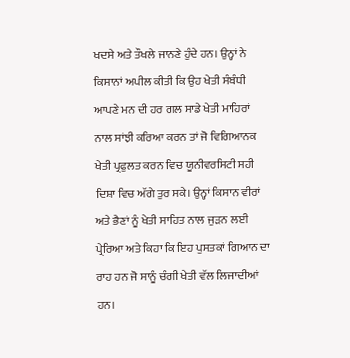ਖਦਸੇ ਅਤੇ ਤੌਖਲੇ ਜਾਨਣੇ ਹੁੰਦੇ ਹਨ। ਉਨ੍ਹਾਂ ਨੇ ਕਿਸਾਨਾਂ ਅਪੀਲ ਕੀਤੀ ਕਿ ਉਹ ਖੇਤੀ ਸੰਬੰਧੀ ਆਪਣੇ ਮਨ ਦੀ ਹਰ ਗਲ ਸਾਡੇ ਖੇਤੀ ਮਾਹਿਰਾਂ ਨਾਲ ਸਾਂਝੀ ਕਰਿਆ ਕਰਨ ਤਾਂ ਜੋ ਵਿਗਿਆਨਕ ਖੇਤੀ ਪ੍ਰਫੁਲਤ ਕਰਨ ਵਿਚ ਯੂਨੀਵਰਸਿਟੀ ਸਹੀ ਦਿਸ਼ਾ ਵਿਚ ਅੱਗੇ ਤੁਰ ਸਕੇ। ਉਨ੍ਹਾਂ ਕਿਸਾਨ ਵੀਰਾਂ ਅਤੇ ਭੈਣਾਂ ਨੂੰ ਖੇਤੀ ਸਾਹਿਤ ਨਾਲ ਜੁੜਨ ਲਈ ਪ੍ਰੇਰਿਆ ਅਤੇ ਕਿਹਾ ਕਿ ਇਹ ਪੁਸਤਕਾਂ ਗਿਆਨ ਦਾ ਰਾਹ ਹਨ ਜੋ ਸਾਨੂੰ ਚੰਗੀ ਖੇਤੀ ਵੱਲ ਲਿਜਾਦੀਆਂ ਹਨ।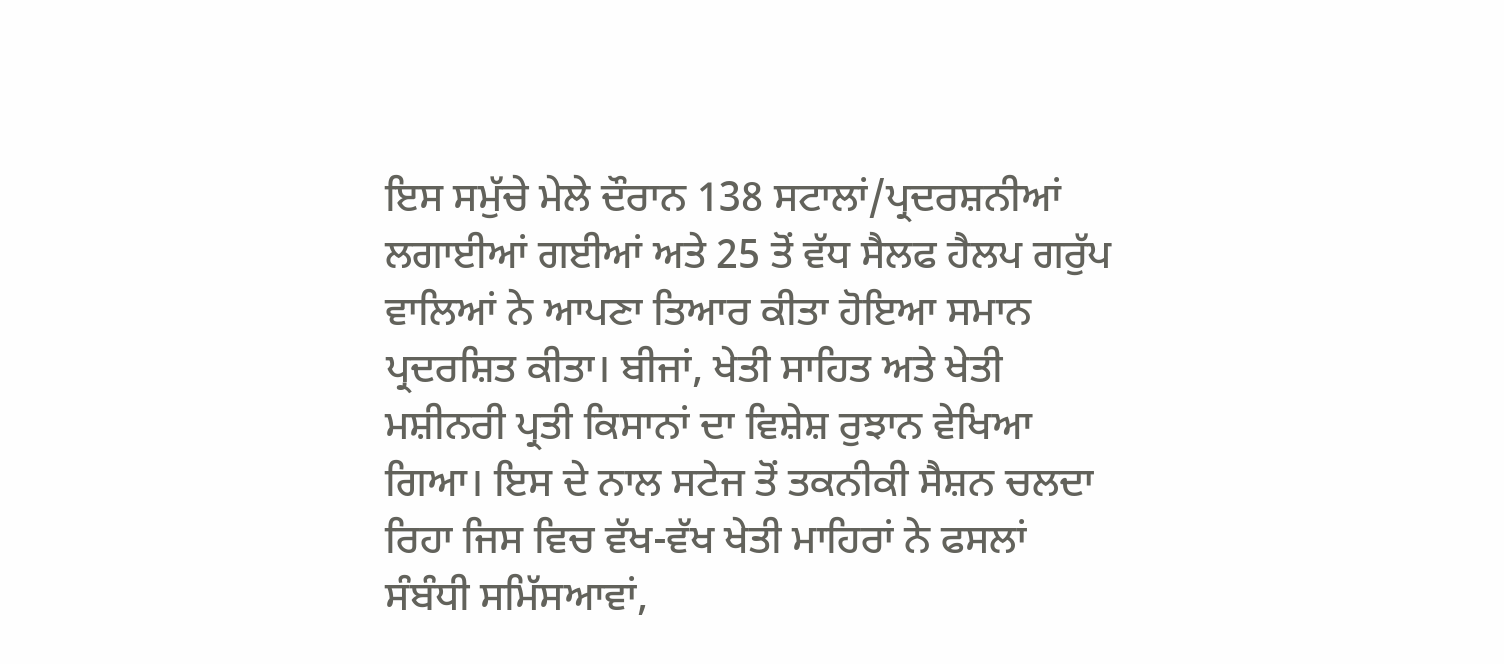ਇਸ ਸਮੁੱਚੇ ਮੇਲੇ ਦੌਰਾਨ 138 ਸਟਾਲਾਂ/ਪ੍ਰਦਰਸ਼ਨੀਆਂ ਲਗਾਈਆਂ ਗਈਆਂ ਅਤੇ 25 ਤੋਂ ਵੱਧ ਸੈਲਫ ਹੈਲਪ ਗਰੁੱਪ ਵਾਲਿਆਂ ਨੇ ਆਪਣਾ ਤਿਆਰ ਕੀਤਾ ਹੋਇਆ ਸਮਾਨ ਪ੍ਰਦਰਸ਼ਿਤ ਕੀਤਾ। ਬੀਜਾਂ, ਖੇਤੀ ਸਾਹਿਤ ਅਤੇ ਖੇਤੀ ਮਸ਼ੀਨਰੀ ਪ੍ਰਤੀ ਕਿਸਾਨਾਂ ਦਾ ਵਿਸ਼ੇਸ਼ ਰੁਝਾਨ ਵੇਖਿਆ ਗਿਆ। ਇਸ ਦੇ ਨਾਲ ਸਟੇਜ ਤੋਂ ਤਕਨੀਕੀ ਸੈਸ਼ਨ ਚਲਦਾ ਰਿਹਾ ਜਿਸ ਵਿਚ ਵੱਖ-ਵੱਖ ਖੇਤੀ ਮਾਹਿਰਾਂ ਨੇ ਫਸਲਾਂ ਸੰਬੰਧੀ ਸਮਿੱਸਆਵਾਂ,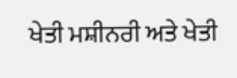ਖੇਤੀ ਮਸ਼ੀਨਰੀ ਅਤੇ ਖੇਤੀ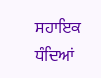ਸਹਾਇਕ ਧੰਦਿਆਂ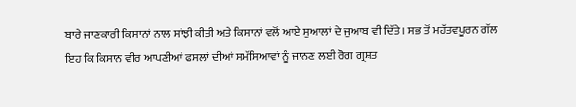ਬਾਰੇ ਜਾਣਕਾਰੀ ਕਿਸਾਨਾਂ ਨਾਲ ਸਾਂਝੀ ਕੀਤੀ ਅਤੇ ਕਿਸਾਨਾਂ ਵਲੋਂ ਆਏ ਸੁਆਲਾਂ ਦੇ ਜੁਆਬ ਵੀ ਦਿੱਤੇ। ਸਭ ਤੋਂ ਮਹੱਤਵਪੂਰਨ ਗੱਲ ਇਹ ਕਿ ਕਿਸਾਨ ਵੀਰ ਆਪਣੀਆਂ ਫਸਲਾਂ ਦੀਆਂ ਸਮੱਸਿਆਵਾਂ ਨੂੰ ਜਾਨਣ ਲਈ ਰੋਗ ਗ੍ਰਸ਼ਤ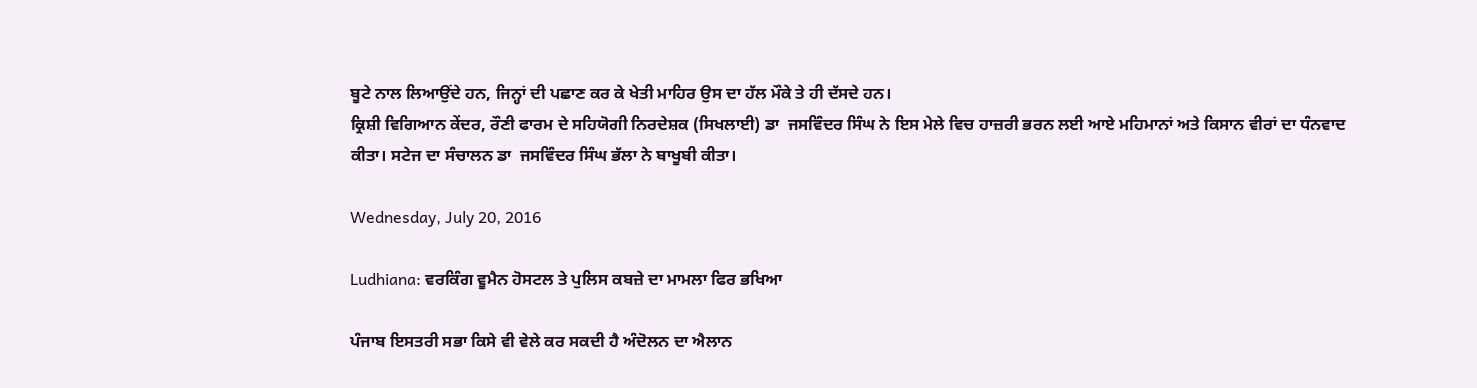ਬੂਟੇ ਨਾਲ ਲਿਆਉਂਦੇ ਹਨ, ਜਿਨ੍ਹਾਂ ਦੀ ਪਛਾਣ ਕਰ ਕੇ ਖੇਤੀ ਮਾਹਿਰ ਉਸ ਦਾ ਹੱਲ ਮੌਕੇ ਤੇ ਹੀ ਦੱਸਦੇ ਹਨ।
ਕ੍ਰਿਸ਼ੀ ਵਿਗਿਆਨ ਕੇਂਦਰ, ਰੌਣੀ ਫਾਰਮ ਦੇ ਸਹਿਯੋਗੀ ਨਿਰਦੇਸ਼ਕ (ਸਿਖਲਾਈ) ਡਾ  ਜਸਵਿੰਦਰ ਸਿੰਘ ਨੇ ਇਸ ਮੇਲੇ ਵਿਚ ਹਾਜ਼ਰੀ ਭਰਨ ਲਈ ਆਏ ਮਹਿਮਾਨਾਂ ਅਤੇ ਕਿਸਾਨ ਵੀਰਾਂ ਦਾ ਧੰਨਵਾਦ ਕੀਤਾ। ਸਟੇਜ ਦਾ ਸੰਚਾਲਨ ਡਾ  ਜਸਵਿੰਦਰ ਸਿੰਘ ਭੱਲਾ ਨੇ ਬਾਖੂਬੀ ਕੀਤਾ।

Wednesday, July 20, 2016

Ludhiana: ਵਰਕਿੰਗ ਵੂਮੈਨ ਹੋਸਟਲ ਤੇ ਪੁਲਿਸ ਕਬਜ਼ੇ ਦਾ ਮਾਮਲਾ ਫਿਰ ਭਖਿਆ

ਪੰਜਾਬ ਇਸਤਰੀ ਸਭਾ ਕਿਸੇ ਵੀ ਵੇਲੇ ਕਰ ਸਕਦੀ ਹੈ ਅੰਦੋਲਨ ਦਾ ਐਲਾਨ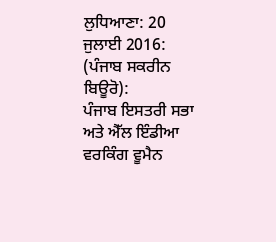ਲੁਧਿਆਣਾ: 20 ਜੁਲਾਈ 2016: (ਪੰਜਾਬ ਸਕਰੀਨ ਬਿਊਰੋ):
ਪੰਜਾਬ ਇਸਤਰੀ ਸਭਾ ਅਤੇ ਐੱਲ ਇੰਡੀਆ ਵਰਕਿੰਗ ਵੂਮੈਨ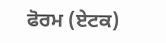ਫੋਰਮ (ਏਟਕ)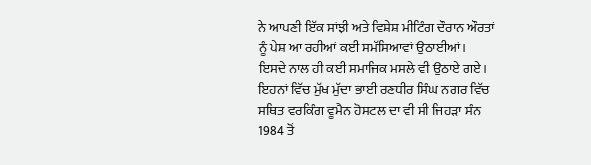ਨੇ ਆਪਣੀ ਇੱਕ ਸਾਂਝੀ ਅਤੇ ਵਿਸ਼ੇਸ਼ ਮੀਟਿੰਗ ਦੌਰਾਨ ਔਰਤਾਂ ਨੂੰ ਪੇਸ਼ ਆ ਰਹੀਆਂ ਕਈ ਸਮੱਸਿਆਵਾਂ ਉਠਾਈਆਂ। ਇਸਦੇ ਨਾਲ ਹੀ ਕਈ ਸਮਾਜਿਕ ਮਸਲੇ ਵੀ ਉਠਾਏ ਗਏ। ਇਹਨਾਂ ਵਿੱਚ ਮੁੱਖ ਮੁੱਦਾ ਭਾਈ ਰਣਧੀਰ ਸਿੰਘ ਨਗਰ ਵਿੱਚ ਸਥਿਤ ਵਰਕਿੰਗ ਵੂਮੈਨ ਹੋਸਟਲ ਦਾ ਵੀ ਸੀ ਜਿਹੜਾ ਸੰਨ 1984 ਤੋਂ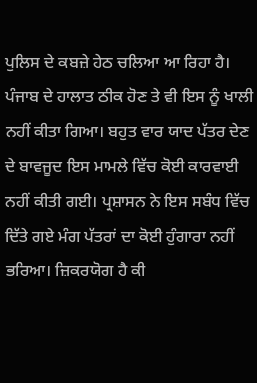ਪੁਲਿਸ ਦੇ ਕਬਜ਼ੇ ਹੇਠ ਚਲਿਆ ਆ ਰਿਹਾ ਹੈ।  ਪੰਜਾਬ ਦੇ ਹਾਲਾਤ ਠੀਕ ਹੋਣ ਤੇ ਵੀ ਇਸ ਨੂੰ ਖਾਲੀ ਨਹੀਂ ਕੀਤਾ ਗਿਆ। ਬਹੁਤ ਵਾਰ ਯਾਦ ਪੱਤਰ ਦੇਣ ਦੇ ਬਾਵਜੂਦ ਇਸ ਮਾਮਲੇ ਵਿੱਚ ਕੋਈ ਕਾਰਵਾਈ ਨਹੀਂ ਕੀਤੀ ਗਈ। ਪ੍ਰਸ਼ਾਸਨ ਨੇ ਇਸ ਸਬੰਧ ਵਿੱਚ ਦਿੱਤੇ ਗਏ ਮੰਗ ਪੱਤਰਾਂ ਦਾ ਕੋਈ ਹੁੰਗਾਰਾ ਨਹੀਂ ਭਰਿਆ। ਜ਼ਿਕਰਯੋਗ ਹੈ ਕੀ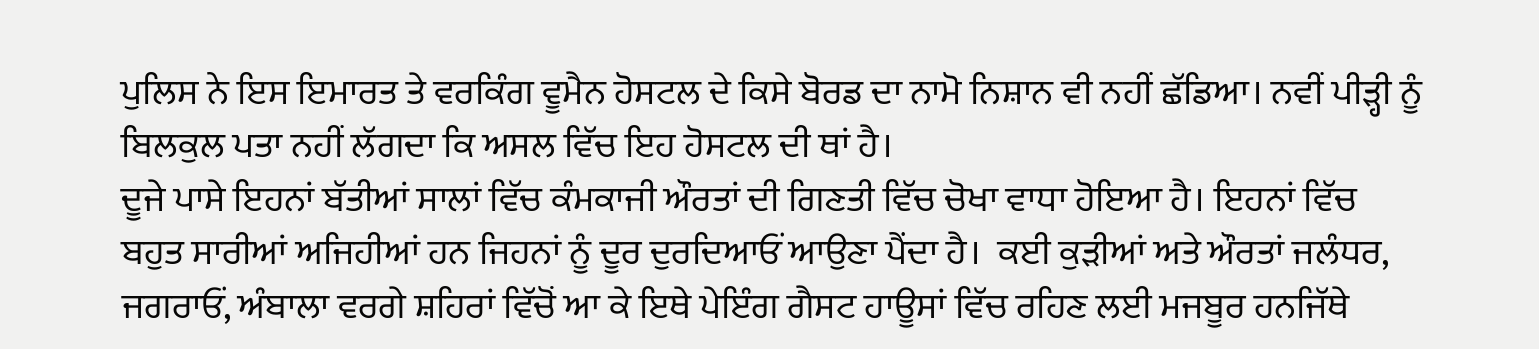ਪੁਲਿਸ ਨੇ ਇਸ ਇਮਾਰਤ ਤੇ ਵਰਕਿੰਗ ਵੂਮੈਨ ਹੋਸਟਲ ਦੇ ਕਿਸੇ ਬੋਰਡ ਦਾ ਨਾਮੋ ਨਿਸ਼ਾਨ ਵੀ ਨਹੀਂ ਛੱਡਿਆ। ਨਵੀਂ ਪੀੜ੍ਹੀ ਨੂੰ ਬਿਲਕੁਲ ਪਤਾ ਨਹੀਂ ਲੱਗਦਾ ਕਿ ਅਸਲ ਵਿੱਚ ਇਹ ਹੋਸਟਲ ਦੀ ਥਾਂ ਹੈ।
ਦੂਜੇ ਪਾਸੇ ਇਹਨਾਂ ਬੱਤੀਆਂ ਸਾਲਾਂ ਵਿੱਚ ਕੰਮਕਾਜੀ ਔਰਤਾਂ ਦੀ ਗਿਣਤੀ ਵਿੱਚ ਚੋਖਾ ਵਾਧਾ ਹੋਇਆ ਹੈ। ਇਹਨਾਂ ਵਿੱਚ ਬਹੁਤ ਸਾਰੀਆਂ ਅਜਿਹੀਆਂ ਹਨ ਜਿਹਨਾਂ ਨੂੰ ਦੂਰ ਦੁਰਦਿਆਓਂ ਆਉਣਾ ਪੈਂਦਾ ਹੈ।  ਕਈ ਕੁੜੀਆਂ ਅਤੇ ਔਰਤਾਂ ਜਲੰਧਰ, ਜਗਰਾਓਂ, ਅੰਬਾਲਾ ਵਰਗੇ ਸ਼ਹਿਰਾਂ ਵਿੱਚੋਂ ਆ ਕੇ ਇਥੇ ਪੇਇੰਗ ਗੈਸਟ ਹਾਊਸਾਂ ਵਿੱਚ ਰਹਿਣ ਲਈ ਮਜਬੂਰ ਹਨਜਿੱਥੇ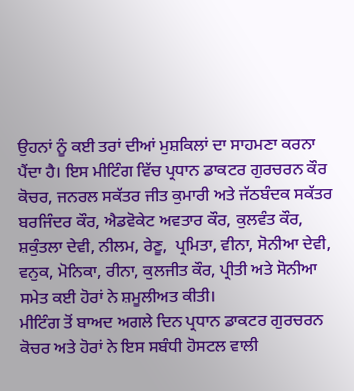ਉਹਨਾਂ ਨੂੰ ਕਈ ਤਰਾਂ ਦੀਆਂ ਮੁਸ਼ਕਿਲਾਂ ਦਾ ਸਾਹਮਣਾ ਕਰਨਾ ਪੈਂਦਾ ਹੈ। ਇਸ ਮੀਟਿੰਗ ਵਿੱਚ ਪ੍ਰਧਾਨ ਡਾਕਟਰ ਗੁਰਚਰਨ ਕੌਰ ਕੋਚਰ, ਜਨਰਲ ਸਕੱਤਰ ਜੀਤ ਕੁਮਾਰੀ ਅਤੇ ਜੱਠਬੰਦਕ ਸਕੱਤਰ ਬਰਜਿੰਦਰ ਕੌਰ, ਐਡਵੋਕੇਟ ਅਵਤਾਰ ਕੌਰ, ਕੁਲਵੰਤ ਕੌਰ, ਸ਼ਕੁੰਤਲਾ ਦੇਵੀ, ਨੀਲਮ, ਰੇਣੂ,  ਪ੍ਰਮਿਤਾ, ਵੀਨਾ, ਸੋਨੀਆ ਦੇਵੀ, ਵਨੁਕ, ਮੋਨਿਕਾ, ਰੀਨਾ, ਕੁਲਜੀਤ ਕੌਰ, ਪ੍ਰੀਤੀ ਅਤੇ ਸੋਨੀਆ ਸਮੇਤ ਕਈ ਹੋਰਾਂ ਨੇ ਸ਼ਮੂਲੀਅਤ ਕੀਤੀ।
ਮੀਟਿੰਗ ਤੋਂ ਬਾਅਦ ਅਗਲੇ ਦਿਨ ਪ੍ਰਧਾਨ ਡਾਕਟਰ ਗੁਰਚਰਨ ਕੋਚਰ ਅਤੇ ਹੋਰਾਂ ਨੇ ਇਸ ਸਬੰਧੀ ਹੋਸਟਲ ਵਾਲੀ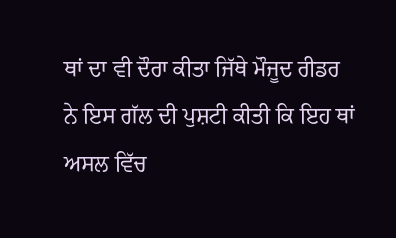ਥਾਂ ਦਾ ਵੀ ਦੌਰਾ ਕੀਤਾ ਜਿੱਥੇ ਮੌਜੂਦ ਰੀਡਰ ਨੇ ਇਸ ਗੱਲ ਦੀ ਪੁਸ਼ਟੀ ਕੀਤੀ ਕਿ ਇਹ ਥਾਂ ਅਸਲ ਵਿੱਚ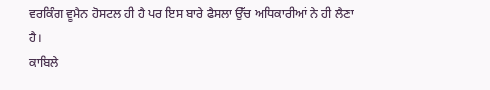ਵਰਕਿੰਗ ਵੂਮੈਨ ਹੋਸਟਲ ਹੀ ਹੈ ਪਰ ਇਸ ਬਾਰੇ ਫੈਸਲਾ ਉੱਚ ਅਧਿਕਾਰੀਆਂ ਨੇ ਹੀ ਲੈਣਾ ਹੈ।
ਕਾਬਿਲੇ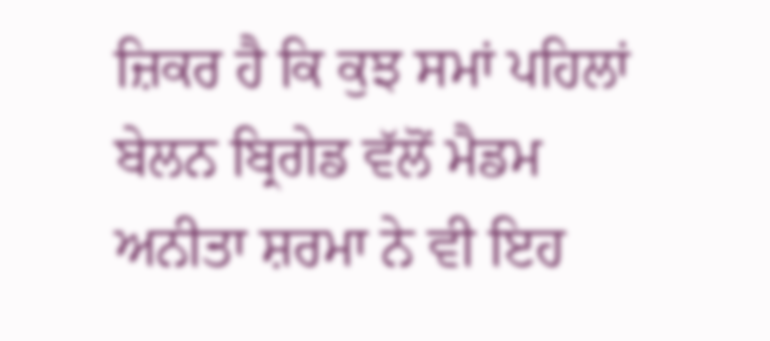ਜ਼ਿਕਰ ਹੈ ਕਿ ਕੁਝ ਸਮਾਂ ਪਹਿਲਾਂ ਬੇਲਨ ਬ੍ਰਿਗੇਡ ਵੱਲੋਂ ਮੈਡਮ ਅਨੀਤਾ ਸ਼ਰਮਾ ਨੇ ਵੀ ਇਹ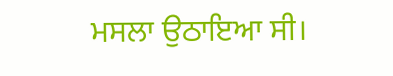ਮਸਲਾ ਉਠਾਇਆ ਸੀ।